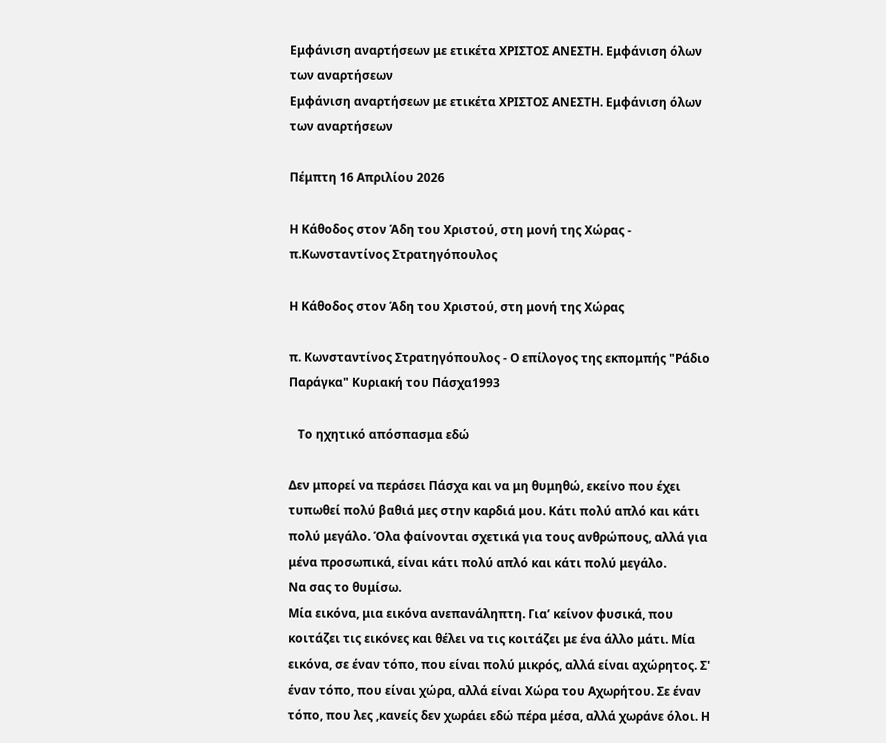Εμφάνιση αναρτήσεων με ετικέτα ΧΡΙΣΤΟΣ ΑΝΕΣΤΗ. Εμφάνιση όλων των αναρτήσεων
Εμφάνιση αναρτήσεων με ετικέτα ΧΡΙΣΤΟΣ ΑΝΕΣΤΗ. Εμφάνιση όλων των αναρτήσεων

Πέμπτη 16 Απριλίου 2026

Η Κάθοδος στον Άδη του Χριστού, στη μονή της Χώρας - π.Κωνσταντίνος Στρατηγόπουλος

Η Κάθοδος στον Άδη του Χριστού, στη μονή της Χώρας

π. Κωνσταντίνος Στρατηγόπουλος - Ο επίλογος της εκπομπής "Ράδιο Παράγκα" Κυριακή του Πάσχα1993

   Το ηχητικό απόσπασμα εδώ

Δεν μπορεί να περάσει Πάσχα και να μη θυμηθώ, εκείνο που έχει τυπωθεί πολύ βαθιά μες στην καρδιά μου. Κάτι πολύ απλό και κάτι πολύ μεγάλο. Όλα φαίνονται σχετικά για τους ανθρώπους, αλλά για μένα προσωπικά, είναι κάτι πολύ απλό και κάτι πολύ μεγάλο.
Να σας το θυμίσω.
Μία εικόνα, μια εικόνα ανεπανάληπτη. Για’ κείνον φυσικά, που κοιτάζει τις εικόνες και θέλει να τις κοιτάζει με ένα άλλο μάτι. Μία εικόνα, σε έναν τόπο, που είναι πολύ μικρός, αλλά είναι αχώρητος. Σ' έναν τόπο, που είναι χώρα, αλλά είναι Χώρα του Αχωρήτου. Σε έναν τόπο, που λες ,κανείς δεν χωράει εδώ πέρα μέσα, αλλά χωράνε όλοι. Η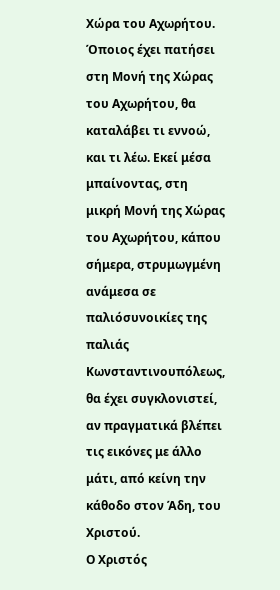Χώρα του Αχωρήτου. Όποιος έχει πατήσει στη Μονή της Χώρας του Αχωρήτου, θα καταλάβει τι εννοώ, και τι λέω. Εκεί μέσα μπαίνοντας, στη μικρή Μονή της Χώρας του Αχωρήτου, κάπου σήμερα, στρυμωγμένη ανάμεσα σε παλιόσυνοικίες της παλιάς Κωνσταντινουπόλεως, θα έχει συγκλονιστεί, αν πραγματικά βλέπει τις εικόνες με άλλο μάτι, από κείνη την κάθοδο στον Άδη, του Χριστού.
Ο Χριστός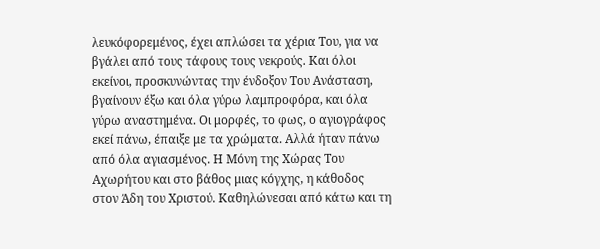λευκόφορεμένος, έχει απλώσει τα χέρια Του, για να βγάλει από τους τάφους τους νεκρούς. Και όλοι εκείνοι, προσκυνώντας την ένδοξον Του Ανάσταση, βγαίνουν έξω και όλα γύρω λαμπροφόρα, και όλα γύρω αναστημένα. Οι μορφές, το φως, ο αγιογράφος εκεί πάνω, έπαιξε με τα χρώματα. Αλλά ήταν πάνω από όλα αγιασμένος. Η Μόνη της Χώρας Του Αχωρήτου και στο βάθος μιας κόγχης, η κάθοδος στον Άδη του Χριστού. Καθηλώνεσαι από κάτω και τη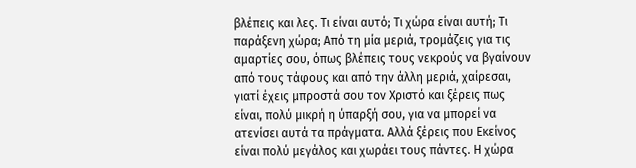βλέπεις και λες. Τι είναι αυτό; Τι χώρα είναι αυτή; Τι παράξενη χώρα; Από τη μία μεριά, τρομάζεις για τις αμαρτίες σου, όπως βλέπεις τους νεκρούς να βγαίνουν από τους τάφους και από την άλλη μεριά, χαίρεσαι, γιατί έχεις μπροστά σου τον Χριστό και ξέρεις πως είναι, πολύ μικρή η ύπαρξή σου, για να μπορεί να ατενίσει αυτά τα πράγματα. Αλλά ξέρεις που Εκείνος είναι πολύ μεγάλος και χωράει τους πάντες. Η χώρα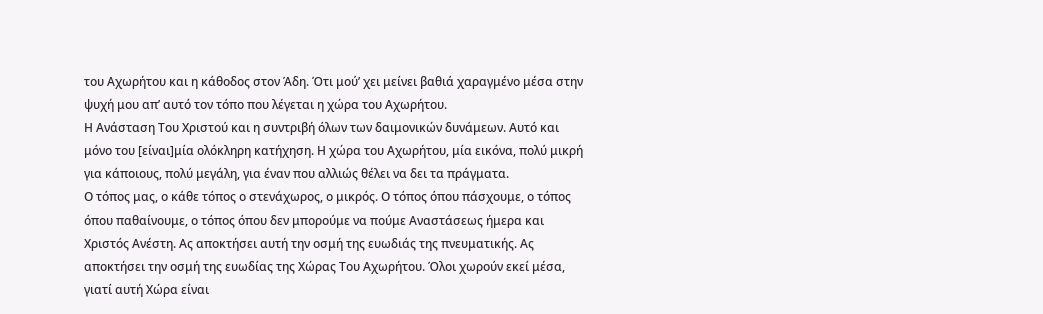του Αχωρήτου και η κάθοδος στον Άδη. Ότι μού’ χει μείνει βαθιά χαραγμένο μέσα στην ψυχή μου απ’ αυτό τον τόπο που λέγεται η χώρα του Αχωρήτου.
Η Ανάσταση Του Χριστού και η συντριβή όλων των δαιμονικών δυνάμεων. Αυτό και μόνο του [είναι]μία ολόκληρη κατήχηση. Η χώρα του Αχωρήτου, μία εικόνα, πολύ μικρή για κάποιους, πολύ μεγάλη, για έναν που αλλιώς θέλει να δει τα πράγματα.
Ο τόπος μας, ο κάθε τόπος ο στενάχωρος, ο μικρός. Ο τόπος όπου πάσχουμε, ο τόπος όπου παθαίνουμε, ο τόπος όπου δεν μπορούμε να πούμε Αναστάσεως ήμερα και Χριστός Ανέστη. Ας αποκτήσει αυτή την οσμή της ευωδιάς της πνευματικής. Ας αποκτήσει την οσμή της ευωδίας της Χώρας Του Αχωρήτου. Όλοι χωρούν εκεί μέσα, γιατί αυτή Χώρα είναι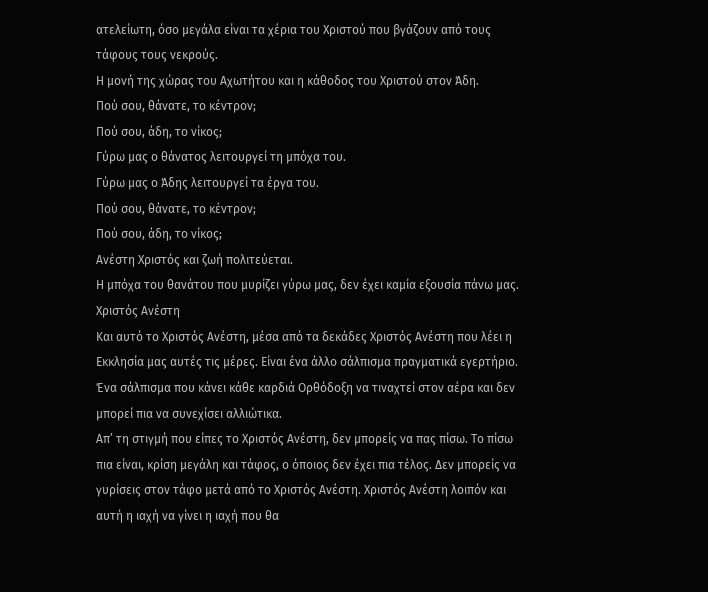ατελείωτη, όσο μεγάλα είναι τα χέρια του Χριστού που βγάζουν από τους τάφους τους νεκρούς.
Η μονή της χώρας του Αχωτήτου και η κάθοδος του Χριστού στον Άδη.
Πού σου, θάνατε, το κέντρον;
Πού σου, άδη, το νίκος;
Γύρω μας ο θάνατος λειτουργεί τη μπόχα του.
Γύρω μας ο Άδης λειτουργεί τα έργα του.
Πού σου, θάνατε, το κέντρον;
Πού σου, άδη, το νίκος;
Ανέστη Χριστός και ζωή πολιτεύεται.
Η μπόχα του θανάτου που μυρίζει γύρω μας, δεν έχει καμία εξουσία πάνω μας.
Χριστός Ανέστη
Και αυτό το Χριστός Ανέστη, μέσα από τα δεκάδες Χριστός Ανέστη που λέει η Εκκλησία μας αυτές τις μέρες. Είναι ένα άλλο σάλπισμα πραγματικά εγερτήριο.
Ένα σάλπισμα που κάνει κάθε καρδιά Ορθόδοξη να τιναχτεί στον αέρα και δεν μπορεί πια να συνεχίσει αλλιώτικα.
Απ’ τη στιγμή που είπες το Χριστός Ανέστη, δεν μπορείς να πας πίσω. Το πίσω πια είναι, κρίση μεγάλη και τάφος, ο όποιος δεν έχει πια τέλος. Δεν μπορείς να γυρίσεις στον τάφο μετά από το Χριστός Ανέστη. Χριστός Ανέστη λοιπόν και αυτή η ιαχή να γίνει η ιαχή που θα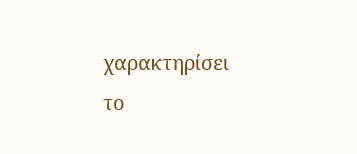χαρακτηρίσει το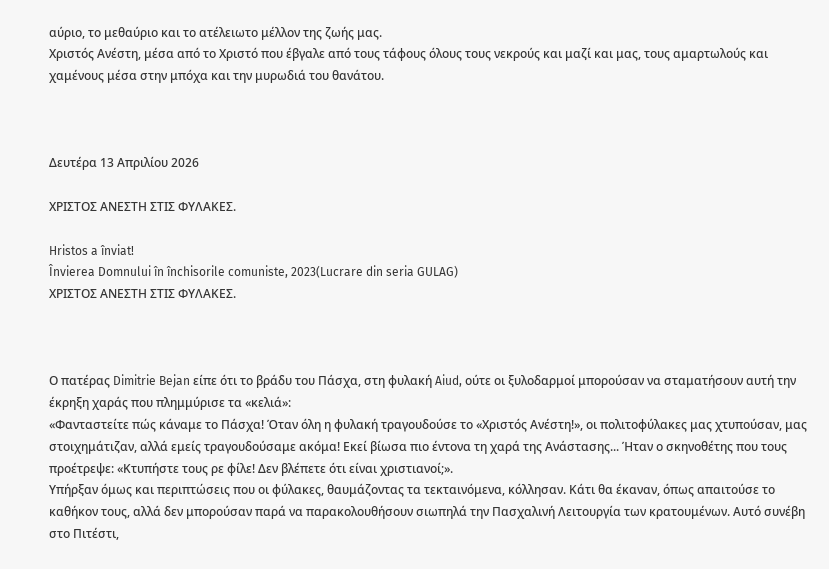αύριο, το μεθαύριο και το ατέλειωτο μέλλον της ζωής μας.
Χριστός Ανέστη, μέσα από το Χριστό που έβγαλε από τους τάφους όλους τους νεκρούς και μαζί και μας, τους αμαρτωλούς και χαμένους μέσα στην μπόχα και την μυρωδιά του θανάτου.



Δευτέρα 13 Απριλίου 2026

ΧΡΙΣΤΟΣ ΑΝΕΣΤΗ ΣΤΙΣ ΦΥΛΑΚΕΣ.

Hristos a înviat!
Învierea Domnului în închisorile comuniste, 2023(Lucrare din seria GULAG)
ΧΡΙΣΤΟΣ ΑΝΕΣΤΗ ΣΤΙΣ ΦΥΛΑΚΕΣ.



Ο πατέρας Dimitrie Bejan είπε ότι το βράδυ του Πάσχα, στη φυλακή Aiud, ούτε οι ξυλοδαρμοί μπορούσαν να σταματήσουν αυτή την έκρηξη χαράς που πλημμύρισε τα «κελιά»:
«Φανταστείτε πώς κάναμε το Πάσχα! Όταν όλη η φυλακή τραγουδούσε το «Χριστός Ανέστη!», οι πολιτοφύλακες μας χτυπούσαν, μας στοιχημάτιζαν, αλλά εμείς τραγουδούσαμε ακόμα! Εκεί βίωσα πιο έντονα τη χαρά της Ανάστασης... Ήταν ο σκηνοθέτης που τους προέτρεψε: «Κτυπήστε τους ρε φίλε! Δεν βλέπετε ότι είναι χριστιανοί;».
Υπήρξαν όμως και περιπτώσεις που οι φύλακες, θαυμάζοντας τα τεκταινόμενα, κόλλησαν. Κάτι θα έκαναν, όπως απαιτούσε το καθήκον τους, αλλά δεν μπορούσαν παρά να παρακολουθήσουν σιωπηλά την Πασχαλινή Λειτουργία των κρατουμένων. Αυτό συνέβη στο Πιτέστι,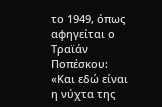το 1949, όπως αφηγείται ο Τραϊάν Ποπέσκου:
«Και εδώ είναι η νύχτα της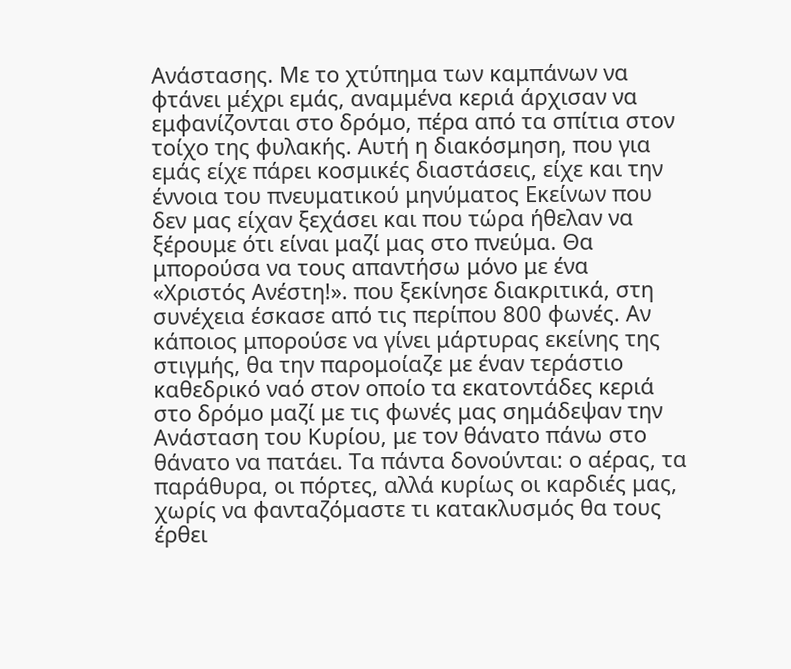Ανάστασης. Με το χτύπημα των καμπάνων να φτάνει μέχρι εμάς, αναμμένα κεριά άρχισαν να εμφανίζονται στο δρόμο, πέρα από τα σπίτια στον τοίχο της φυλακής. Αυτή η διακόσμηση, που για εμάς είχε πάρει κοσμικές διαστάσεις, είχε και την έννοια του πνευματικού μηνύματος Εκείνων που δεν μας είχαν ξεχάσει και που τώρα ήθελαν να ξέρουμε ότι είναι μαζί μας στο πνεύμα. Θα μπορούσα να τους απαντήσω μόνο με ένα «Χριστός Ανέστη!». που ξεκίνησε διακριτικά, στη συνέχεια έσκασε από τις περίπου 800 φωνές. Αν κάποιος μπορούσε να γίνει μάρτυρας εκείνης της στιγμής, θα την παρομοίαζε με έναν τεράστιο καθεδρικό ναό στον οποίο τα εκατοντάδες κεριά στο δρόμο μαζί με τις φωνές μας σημάδεψαν την Ανάσταση του Κυρίου, με τον θάνατο πάνω στο θάνατο να πατάει. Τα πάντα δονούνται: ο αέρας, τα παράθυρα, οι πόρτες, αλλά κυρίως οι καρδιές μας, χωρίς να φανταζόμαστε τι κατακλυσμός θα τους έρθει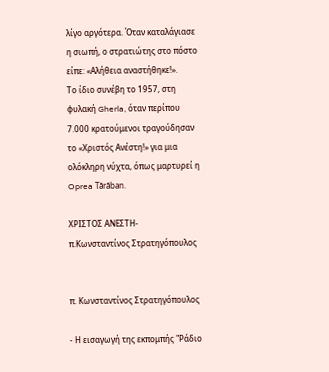λίγο αργότερα. Όταν καταλάγιασε η σιωπή, ο στρατιώτης στο πόστο είπε: «Αλήθεια αναστήθηκε!».
Το ίδιο συνέβη το 1957, στη φυλακή Gherla, όταν περίπου 7.000 κρατούμενοι τραγούδησαν το «Χριστός Ανέστη!» για μια ολόκληρη νύχτα, όπως μαρτυρεί η Oprea Tărăban.

ΧΡΙΣΤΟΣ ΑΝΕΣΤΗ- π.Κωνσταντίνος Στρατηγόπουλος


π. Κωνσταντίνος Στρατηγόπουλος

- Η εισαγωγή της εκπομπής "Ράδιο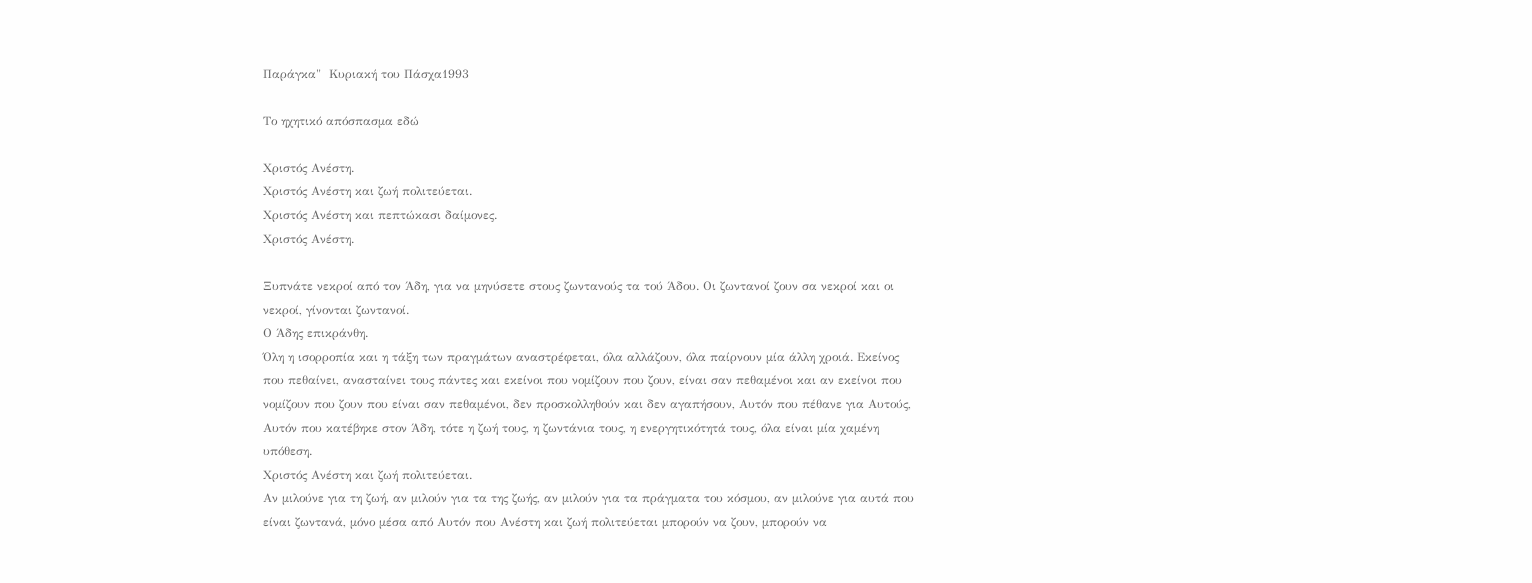Παράγκα"  Κυριακή του Πάσχα1993

Το ηχητικό απόσπασμα εδώ

Χριστός Ανέστη.
Χριστός Ανέστη και ζωή πολιτεύεται.
Χριστός Ανέστη και πεπτώκασι δαίμονες.
Χριστός Ανέστη.

Ξυπνάτε νεκροί από τον Άδη, για να μηνύσετε στους ζωντανούς τα τού Άδου. Οι ζωντανοί ζουν σα νεκροί και οι νεκροί, γίνονται ζωντανοί.
Ο Άδης επικράνθη.
Όλη η ισορροπία και η τάξη των πραγμάτων αναστρέφεται, όλα αλλάζουν, όλα παίρνουν μία άλλη χροιά. Εκείνος που πεθαίνει, ανασταίνει τους πάντες και εκείνοι που νομίζουν που ζουν, είναι σαν πεθαμένοι και αν εκείνοι που νομίζουν που ζουν που είναι σαν πεθαμένοι, δεν προσκολληθούν και δεν αγαπήσουν, Αυτόν που πέθανε για Αυτούς, Αυτόν που κατέβηκε στον Άδη, τότε η ζωή τους, η ζωντάνια τους, η ενεργητικότητά τους, όλα είναι μία χαμένη υπόθεση.
Χριστός Ανέστη και ζωή πολιτεύεται.
Αν μιλούνε για τη ζωή, αν μιλούν για τα της ζωής, αν μιλούν για τα πράγματα του κόσμου, αν μιλούνε για αυτά που είναι ζωντανά, μόνο μέσα από Αυτόν που Ανέστη και ζωή πολιτεύεται μπορούν να ζουν, μπορούν να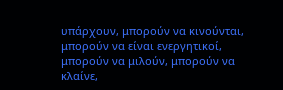υπάρχουν, μπορούν να κινούνται, μπορούν να είναι ενεργητικοί, μπορούν να μιλούν, μπορούν να κλαίνε,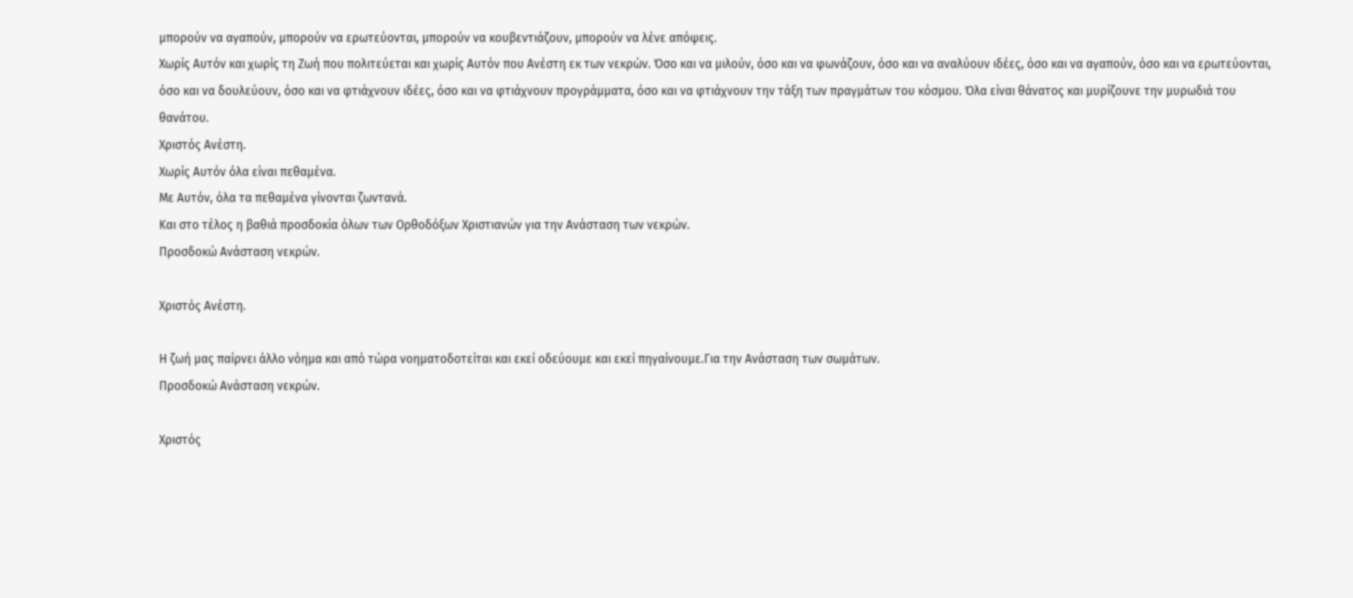μπορούν να αγαπούν, μπορούν να ερωτεύονται, μπορούν να κουβεντιάζουν, μπορούν να λένε απόψεις.
Χωρίς Αυτόν και χωρίς τη Ζωή που πολιτεύεται και χωρίς Αυτόν που Ανέστη εκ των νεκρών. Όσο και να μιλούν, όσο και να φωνάζουν, όσο και να αναλύουν ιδέες, όσο και να αγαπούν, όσο και να ερωτεύονται, όσο και να δουλεύουν, όσο και να φτιάχνουν ιδέες, όσο και να φτιάχνουν προγράμματα, όσο και να φτιάχνουν την τάξη των πραγμάτων του κόσμου. Όλα είναι θάνατος και μυρίζουνε την μυρωδιά του θανάτου.
Χριστός Ανέστη.
Χωρίς Αυτόν όλα είναι πεθαμένα.
Με Αυτόν, όλα τα πεθαμένα γίνονται ζωντανά.
Και στο τέλος η βαθιά προσδοκία όλων των Ορθοδόξων Χριστιανών για την Ανάσταση των νεκρών.
Προσδοκώ Ανάσταση νεκρών.

Χριστός Ανέστη.

Η ζωή μας παίρνει άλλο νόημα και από τώρα νοηματοδοτείται και εκεί οδεύουμε και εκεί πηγαίνουμε.Για την Ανάσταση των σωμάτων.
Προσδοκώ Ανάσταση νεκρών.

Χριστός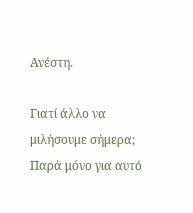Ανέστη.

Γιατί άλλο να μιλήσουμε σήμερα; Παρά μόνο για αυτό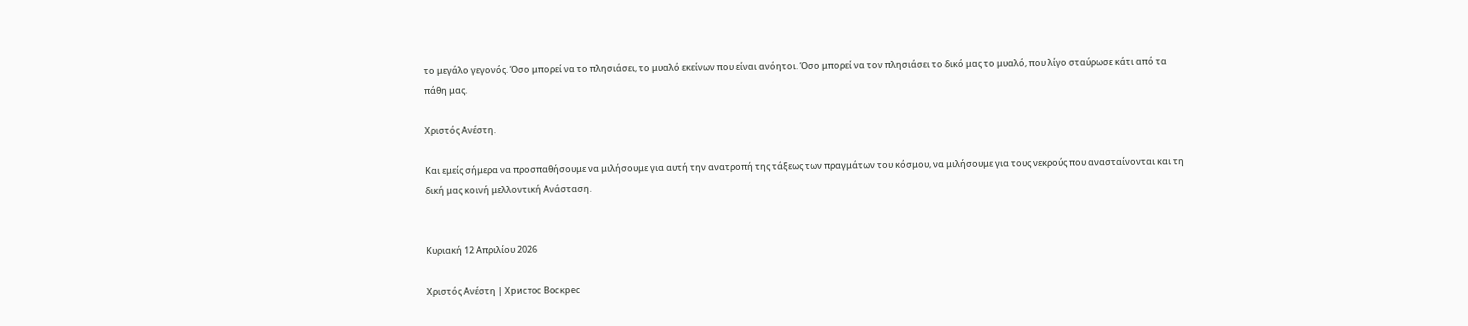το μεγάλο γεγονός. Όσο μπορεί να το πλησιάσει, το μυαλό εκείνων που είναι ανόητοι. Όσο μπορεί να τον πλησιάσει το δικό μας το μυαλό, που λίγο σταύρωσε κάτι από τα πάθη μας.

Χριστός Ανέστη.

Και εμείς σήμερα να προσπαθήσουμε να μιλήσουμε για αυτή την ανατροπή της τάξεως των πραγμάτων του κόσμου, να μιλήσουμε για τους νεκρούς που ανασταίνονται και τη δική μας κοινή μελλοντική Ανάσταση.


Κυριακή 12 Απριλίου 2026

Χριστός Ανέστη | Христос Воскрес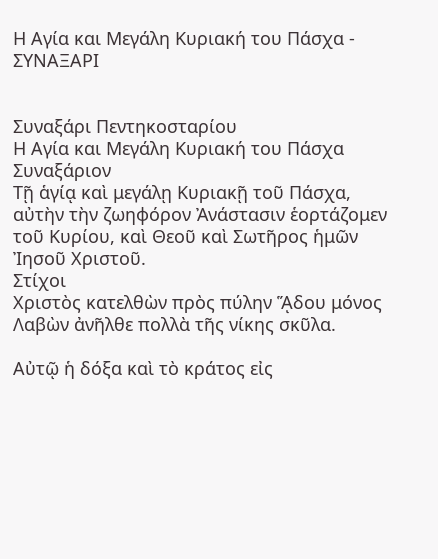Η Αγία και Μεγάλη Κυριακή του Πάσχα - ΣΥΝΑΞΑΡΙ


Συναξάρι Πεντηκοσταρίου
Η Αγία και Μεγάλη Κυριακή του Πάσχα
Συναξάριον
Τῇ ἁγίᾳ καὶ μεγάλῃ Κυριακῇ τοῦ Πάσχα, αὐτὴν τὴν ζωηφόρον Ἀνάστασιν ἑορτάζομεν τοῦ Κυρίου, καὶ Θεοῦ καὶ Σωτῆρος ἡμῶν Ἰησοῦ Χριστοῦ.
Στίχοι
Χριστὸς κατελθὼν πρὸς πύλην ᾍδου μόνος
Λαβὼν ἀνῆλθε πολλὰ τῆς νίκης σκῦλα.

Αὐτῷ ἡ δόξα καὶ τὸ κράτος εἰς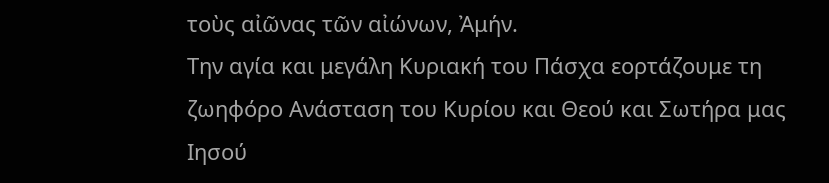τοὺς αἰῶνας τῶν αἰώνων, Ἀμήν.
Την αγία και μεγάλη Κυριακή του Πάσχα εορτάζουμε τη ζωηφόρο Ανάσταση του Κυρίου και Θεού και Σωτήρα μας Ιησού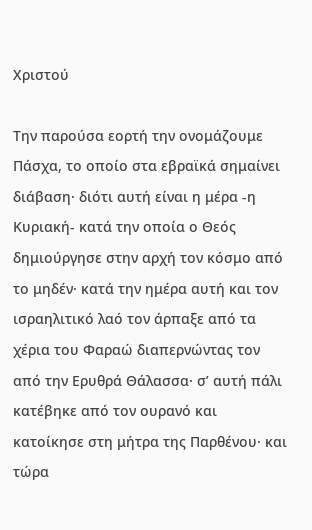Χριστού

Την παρούσα εορτή την ονομάζουμε Πάσχα, το οποίο στα εβραϊκά σημαίνει διάβαση· διότι αυτή είναι η μέρα -η Κυριακή- κατά την οποία ο Θεός δημιούργησε στην αρχή τον κόσμο από το μηδέν· κατά την ημέρα αυτή και τον ισραηλιτικό λαό τον άρπαξε από τα χέρια του Φαραώ διαπερνώντας τον από την Ερυθρά Θάλασσα· σ’ αυτή πάλι κατέβηκε από τον ουρανό και κατοίκησε στη μήτρα της Παρθένου· και τώρα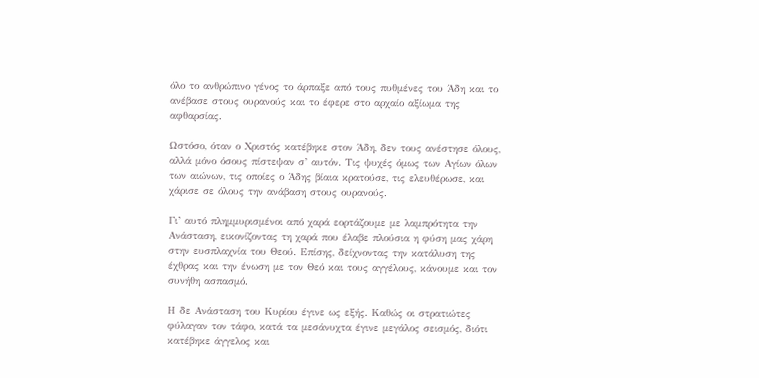όλο το ανθρώπινο γένος το άρπαξε από τους πυθμένες του Άδη και το ανέβασε στους ουρανούς και το έφερε στο αρχαίο αξίωμα της αφθαρσίας.

Ωστόσο, όταν ο Χριστός κατέβηκε στον Άδη, δεν τους ανέστησε όλους, αλλά μόνο όσους πίστεψαν σ’ αυτόν. Τις ψυχές όμως των Αγίων όλων των αιώνων, τις οποίες ο Άδης βίαια κρατούσε, τις ελευθέρωσε, και χάρισε σε όλους την ανάβαση στους ουρανούς.

Γι’ αυτό πλημμυρισμένοι από χαρά εορτάζουμε με λαμπρότητα την Ανάσταση, εικονίζοντας τη χαρά που έλαβε πλούσια η φύση μας χάρη στην ευσπλαχνία του Θεού. Επίσης, δείχνοντας την κατάλυση της έχθρας και την ένωση με τον Θεό και τους αγγέλους, κάνουμε και τον συνήθη ασπασμό.

Η δε Ανάσταση του Κυρίου έγινε ως εξής. Καθώς οι στρατιώτες φύλαγαν τον τάφο, κατά τα μεσάνυχτα έγινε μεγάλος σεισμός, διότι κατέβηκε άγγελος και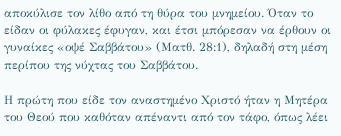αποκύλισε τον λίθο από τη θύρα του μνημείου. Όταν το είδαν οι φύλακες έφυγαν, και έτσι μπόρεσαν να έρθουν οι γυναίκες «οψέ Σαββάτου» (Ματθ. 28:1), δηλαδή στη μέση περίπου της νύχτας του Σαββάτου.

Η πρώτη που είδε τον αναστημένο Χριστό ήταν η Μητέρα του Θεού που καθόταν απέναντι από τον τάφο, όπως λέει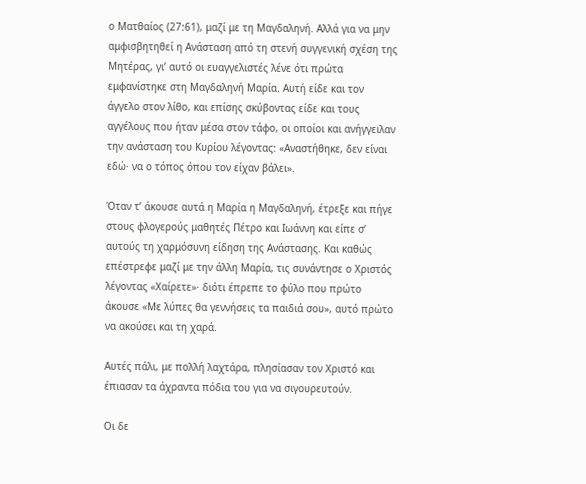ο Ματθαίος (27:61), μαζί με τη Μαγδαληνή. Αλλά για να μην αμφισβητηθεί η Ανάσταση από τη στενή συγγενική σχέση της Μητέρας, γι’ αυτό οι ευαγγελιστές λένε ότι πρώτα εμφανίστηκε στη Μαγδαληνή Μαρία. Αυτή είδε και τον άγγελο στον λίθο, και επίσης σκύβοντας είδε και τους αγγέλους που ήταν μέσα στον τάφο, οι οποίοι και ανήγγειλαν την ανάσταση του Κυρίου λέγοντας: «Αναστήθηκε, δεν είναι εδώ· να ο τόπος όπου τον είχαν βάλει».

Όταν τ’ άκουσε αυτά η Μαρία η Μαγδαληνή, έτρεξε και πήγε στους φλογερούς μαθητές Πέτρο και Ιωάννη και είπε σ’ αυτούς τη χαρμόσυνη είδηση της Ανάστασης. Και καθώς επέστρεφε μαζί με την άλλη Μαρία, τις συνάντησε ο Χριστός λέγοντας «Χαίρετε»· διότι έπρεπε το φύλο που πρώτο άκουσε «Με λύπες θα γεννήσεις τα παιδιά σου», αυτό πρώτο να ακούσει και τη χαρά.

Αυτές πάλι, με πολλή λαχτάρα, πλησίασαν τον Χριστό και έπιασαν τα άχραντα πόδια του για να σιγουρευτούν.

Οι δε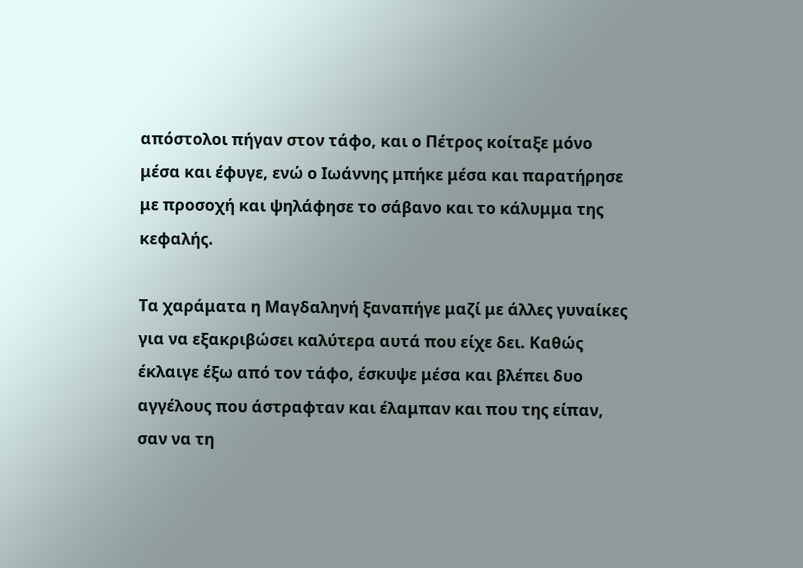απόστολοι πήγαν στον τάφο, και ο Πέτρος κοίταξε μόνο μέσα και έφυγε, ενώ ο Ιωάννης μπήκε μέσα και παρατήρησε με προσοχή και ψηλάφησε το σάβανο και το κάλυμμα της κεφαλής.

Τα χαράματα η Μαγδαληνή ξαναπήγε μαζί με άλλες γυναίκες για να εξακριβώσει καλύτερα αυτά που είχε δει. Καθώς έκλαιγε έξω από τον τάφο, έσκυψε μέσα και βλέπει δυο αγγέλους που άστραφταν και έλαμπαν και που της είπαν, σαν να τη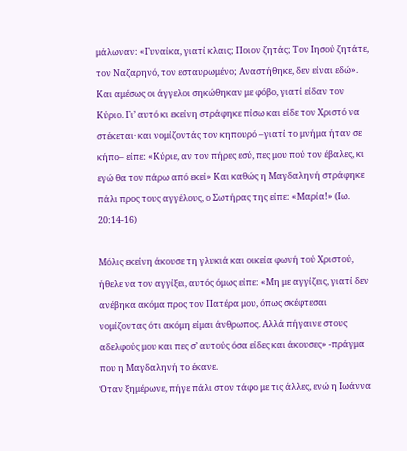μάλωναν: «Γυναίκα, γιατί κλαις; Ποιον ζητάς; Τον Ιησού ζητάτε, τον Ναζαρηνό, τον εσταυρωμένο; Αναστήθηκε, δεν είναι εδώ».
Και αμέσως οι άγγελοι σηκώθηκαν με φόβο, γιατί είδαν τον Κύριο. Γι’ αυτό κι εκείνη στράφηκε πίσω και είδε τον Χριστό να στέκεται· και νομίζοντάς τον κηπουρό –γιατί το μνήμα ήταν σε κήπο– είπε: «Κύριε, αν τον πήρες εσύ, πες μου πού τον έβαλες, κι εγώ θα τον πάρω από εκεί» Και καθώς η Μαγδαληνή στράφηκε πάλι προς τους αγγέλους, ο Σωτήρας της είπε: «Μαρία!» (Ιω. 20:14-16)

Μόλις εκείνη άκουσε τη γλυκιά και οικεία φωνή τού Χριστού, ήθελε να τον αγγίξει, αυτός όμως είπε: «Μη με αγγίζεις, γιατί δεν ανέβηκα ακόμα προς τον Πατέρα μου, όπως σκέφτεσαι νομίζοντας ότι ακόμη είμαι άνθρωπος. Αλλά πήγαινε στους αδελφούς μου και πες σ’ αυτούς όσα είδες και άκουσες» -πράγμα που η Μαγδαληνή το έκανε.
Όταν ξημέρωνε, πήγε πάλι στον τάφο με τις άλλες, ενώ η Ιωάννα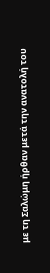με τη Σαλώμη ήρθαν μετά την ανατολή του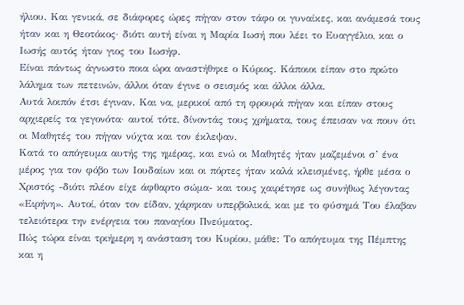ήλιου. Και γενικά, σε διάφορες ώρες πήγαν στον τάφο οι γυναίκες, και ανάμεσά τους ήταν και η Θεοτόκος· διότι αυτή είναι η Μαρία Ιωσή που λέει το Ευαγγέλιο, και ο Ιωσής αυτός ήταν γιος του Ιωσήφ.
Είναι πάντως άγνωστο ποια ώρα αναστήθηκε ο Κύριος. Κάποιοι είπαν στο πρώτο λάλημα των πετεινών, άλλοι όταν έγινε ο σεισμός και άλλοι άλλα.
Αυτά λοιπόν έτσι έγιναν. Και να, μερικοί από τη φρουρά πήγαν και είπαν στους αρχιερείς τα γεγονότα· αυτοί τότε, δίνοντάς τους χρήματα, τους έπεισαν να πουν ότι οι Μαθητές του πήγαν νύχτα και τον έκλεψαν.
Κατά το απόγευμα αυτής της ημέρας, και ενώ οι Μαθητές ήταν μαζεμένοι σ’ ένα μέρος για τον φόβο των Ιουδαίων και οι πόρτες ήταν καλά κλεισμένες, ήρθε μέσα ο Χριστός -διότι πλέον είχε άφθαρτο σώμα- και τους χαιρέτησε ως συνήθως λέγοντας «Ειρήνη». Αυτοί, όταν τον είδαν, χάρηκαν υπερβολικά, και με το φύσημά Του έλαβαν τελειότερα την ενέργεια του παναγίου Πνεύματος.
Πώς τώρα είναι τριήμερη η ανάσταση του Κυρίου, μάθε: Το απόγευμα της Πέμπτης και η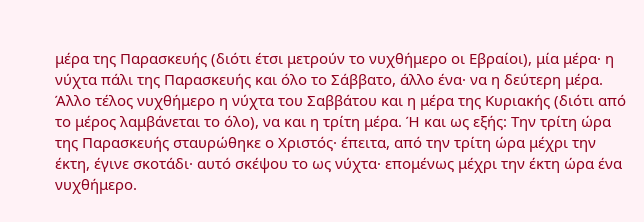μέρα της Παρασκευής (διότι έτσι μετρούν το νυχθήμερο οι Εβραίοι), μία μέρα· η νύχτα πάλι της Παρασκευής και όλο το Σάββατο, άλλο ένα· να η δεύτερη μέρα. Άλλο τέλος νυχθήμερο η νύχτα του Σαββάτου και η μέρα της Κυριακής (διότι από το μέρος λαμβάνεται το όλο), να και η τρίτη μέρα. Ή και ως εξής: Την τρίτη ώρα της Παρασκευής σταυρώθηκε ο Χριστός· έπειτα, από την τρίτη ώρα μέχρι την έκτη, έγινε σκοτάδι· αυτό σκέψου το ως νύχτα· επομένως μέχρι την έκτη ώρα ένα νυχθήμερο.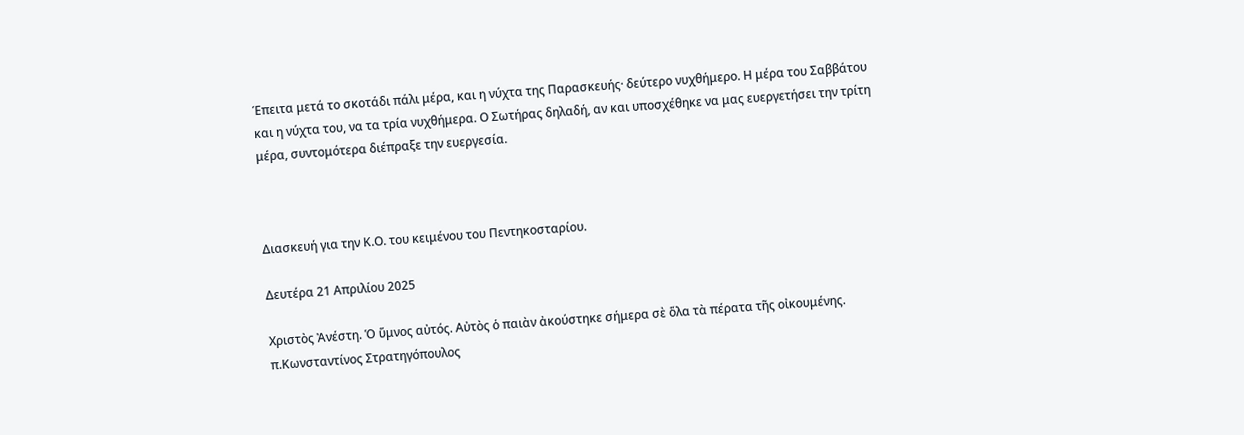Έπειτα μετά το σκοτάδι πάλι μέρα, και η νύχτα της Παρασκευής· δεύτερο νυχθήμερο. Η μέρα του Σαββάτου και η νύχτα του, να τα τρία νυχθήμερα. Ο Σωτήρας δηλαδή, αν και υποσχέθηκε να μας ευεργετήσει την τρίτη μέρα, συντομότερα διέπραξε την ευεργεσία.



Διασκευή για την Κ.Ο. του κειμένου του Πεντηκοσταρίου.

Δευτέρα 21 Απριλίου 2025

Χριστὸς Ἀνέστη. Ὁ ὕμνος αὐτός. Αὐτὸς ὁ παιὰν ἀκούστηκε σήμερα σὲ ὅλα τὰ πέρατα τῆς οἰκουμένης. π.Κωνσταντίνος Στρατηγόπουλος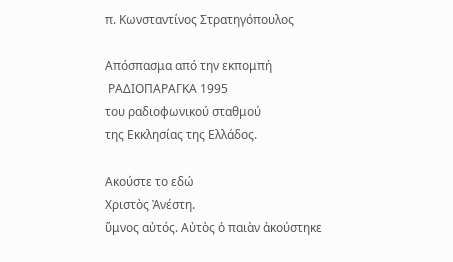π. Κωνσταντίνος Στρατηγόπουλος

Απόσπασμα από την εκπομπή
 ΡΑΔΙΟΠΑΡΑΓΚΑ 1995
του ραδιοφωνικού σταθμού
της Εκκλησίας της Ελλάδος.

Ακούστε το εδώ
Χριστὸς Ἀνέστη.
ὕμνος αὐτός. Αὐτὸς ὁ παιὰν ἀκούστηκε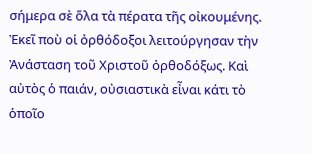σήμερα σὲ ὅλα τὰ πέρατα τῆς οἰκουμένης. Ἐκεῖ ποὺ οἱ ὀρθόδοξοι λειτούργησαν τὴν Ἀνάσταση τοῦ Χριστοῦ ὀρθοδόξως. Καὶ αὐτὸς ὁ παιάν, οὐσιαστικὰ εἶναι κάτι τὸ ὁποῖο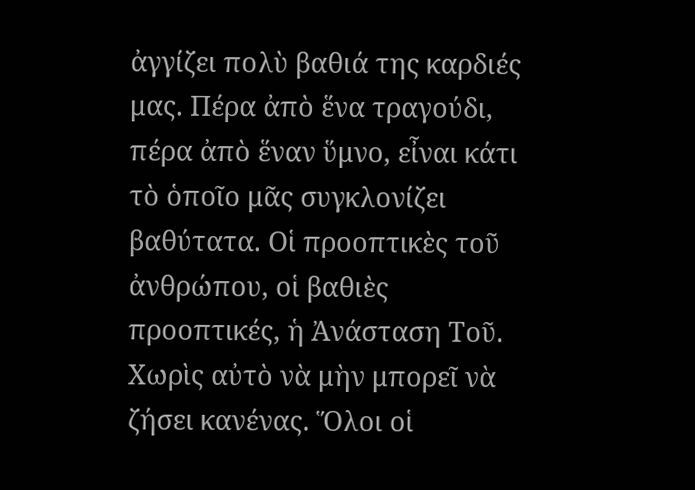ἀγγίζει πολὺ βαθιά της καρδιές μας. Πέρα ἀπὸ ἕνα τραγούδι, πέρα ἀπὸ ἕναν ὕμνο, εἶναι κάτι τὸ ὁποῖο μᾶς συγκλονίζει βαθύτατα. Οἱ προοπτικὲς τοῦ ἀνθρώπου, οἱ βαθιὲς προοπτικές, ἡ Ἀνάσταση Τοῦ. Χωρὶς αὐτὸ νὰ μὴν μπορεῖ νὰ ζήσει κανένας. Ὅλοι οἱ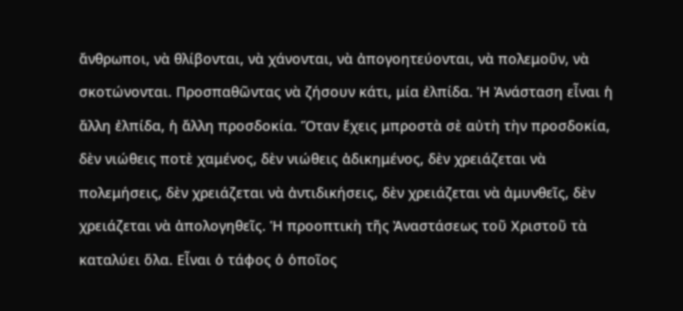ἄνθρωποι, νὰ θλίβονται, νὰ χάνονται, νὰ ἀπογοητεύονται, νὰ πολεμοῦν, νὰ σκοτώνονται. Προσπαθῶντας νὰ ζήσουν κάτι, μία ἐλπίδα. Ἡ Ἀνάσταση εἶναι ἡ ἄλλη ἐλπίδα, ἡ ἄλλη προσδοκία. Ὅταν ἔχεις μπροστὰ σὲ αὐτὴ τὴν προσδοκία, δὲν νιώθεις ποτὲ χαμένος, δὲν νιώθεις ἀδικημένος, δὲν χρειάζεται νὰ πολεμήσεις, δὲν χρειάζεται νὰ ἀντιδικήσεις, δὲν χρειάζεται νὰ ἀμυνθεῖς, δὲν χρειάζεται νὰ ἀπολογηθεῖς. Ἡ προοπτικὴ τῆς Ἀναστάσεως τοῦ Χριστοῦ τὰ καταλύει ὅλα. Εἶναι ὁ τάφος ὁ ὁποῖος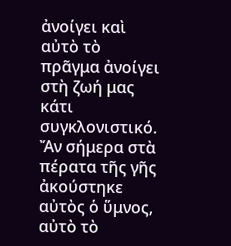ἀνοίγει καὶ αὐτὸ τὸ πρᾶγμα ἀνοίγει στὴ ζωή μας κάτι συγκλονιστικό. Ἄν σήμερα στὰ πέρατα τῆς γῆς ἀκούστηκε αὐτὸς ὁ ὕμνος, αὐτὸ τὸ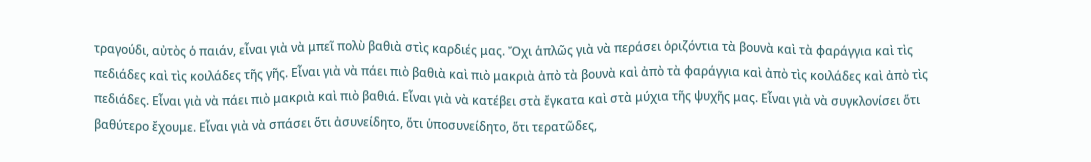τραγούδι, αὐτὸς ὁ παιάν, εἶναι γιὰ νὰ μπεῖ πολὺ βαθιὰ στὶς καρδιές μας. Ὄχι ἁπλῶς γιὰ νὰ περάσει ὁριζόντια τὰ βουνὰ καὶ τὰ φαράγγια καὶ τὶς πεδιάδες καὶ τὶς κοιλάδες τῆς γῆς. Εἶναι γιὰ νὰ πάει πιὸ βαθιὰ καὶ πιὸ μακριὰ ἀπὸ τὰ βουνὰ καὶ ἀπὸ τὰ φαράγγια καὶ ἀπὸ τὶς κοιλάδες καὶ ἀπὸ τὶς πεδιάδες. Εἶναι γιὰ νὰ πάει πιὸ μακριὰ καὶ πιὸ βαθιά. Εἶναι γιὰ νὰ κατέβει στὰ ἔγκατα καὶ στὰ μύχια τῆς ψυχῆς μας. Εἶναι γιὰ νὰ συγκλονίσει ὅτι βαθύτερο ἔχουμε. Εἶναι γιὰ νὰ σπάσει ὅτι ἀσυνείδητο, ὅτι ὑποσυνείδητο, ὅτι τερατῶδες,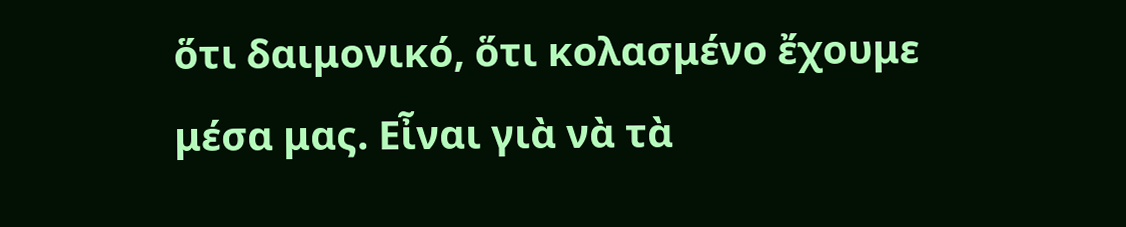ὅτι δαιμονικό, ὅτι κολασμένο ἔχουμε μέσα μας. Εἶναι γιὰ νὰ τὰ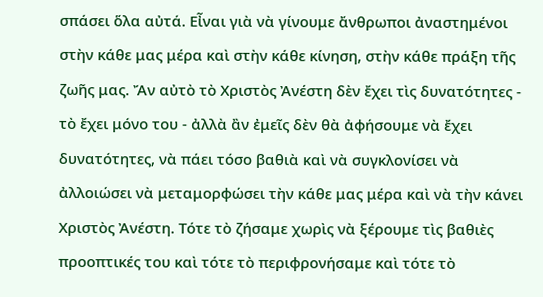σπάσει ὅλα αὐτά. Εἶναι γιὰ νὰ γίνουμε ἄνθρωποι ἀναστημένοι στὴν κάθε μας μέρα καὶ στὴν κάθε κίνηση, στὴν κάθε πράξη τῆς ζωῆς μας. Ἄν αὐτὸ τὸ Χριστὸς Ἀνέστη δὲν ἔχει τὶς δυνατότητες - τὸ ἔχει μόνο του - ἀλλὰ ἂν ἐμεῖς δὲν θὰ ἀφήσουμε νὰ ἔχει δυνατότητες, νὰ πάει τόσο βαθιὰ καὶ νὰ συγκλονίσει νὰ ἀλλοιώσει νὰ μεταμορφώσει τὴν κάθε μας μέρα καὶ νὰ τὴν κάνει Χριστὸς Ἀνέστη. Τότε τὸ ζήσαμε χωρὶς νὰ ξέρουμε τὶς βαθιὲς προοπτικές του καὶ τότε τὸ περιφρονήσαμε καὶ τότε τὸ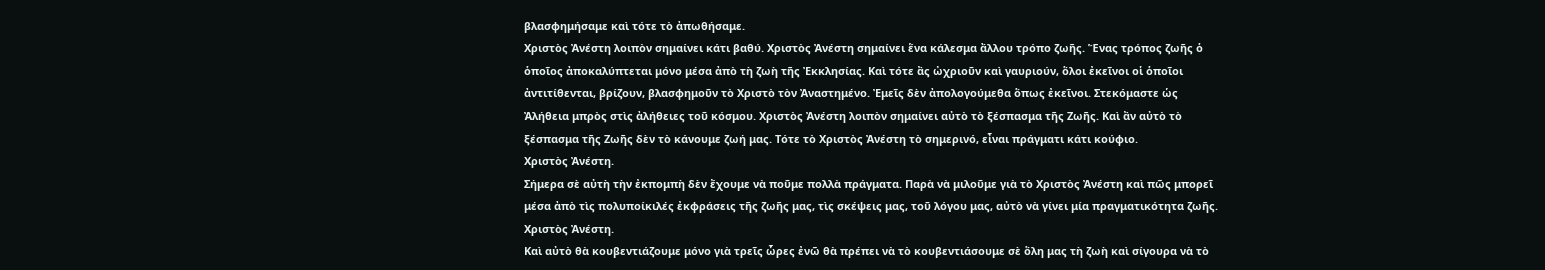βλασφημήσαμε καὶ τότε τὸ ἀπωθήσαμε.
Χριστὸς Ἀνέστη λοιπὸν σημαίνει κάτι βαθύ. Χριστὸς Ἀνέστη σημαίνει ἕνα κάλεσμα ἄλλου τρόπο ζωῆς. Ἕνας τρόπος ζωῆς ὁ ὁποῖος ἀποκαλύπτεται μόνο μέσα ἀπὸ τὴ ζωὴ τῆς Ἐκκλησίας. Καὶ τότε ἂς ὠχριοῦν καὶ γαυριούν, ὅλοι ἐκεῖνοι οἱ ὁποῖοι ἀντιτίθενται, βρίζουν, βλασφημοῦν τὸ Χριστὸ τὸν Ἀναστημένο. Ἐμεῖς δὲν ἀπολογούμεθα ὅπως ἐκεῖνοι. Στεκόμαστε ὡς Ἀλήθεια μπρὸς στὶς ἀλήθειες τοῦ κόσμου. Χριστὸς Ἀνέστη λοιπὸν σημαίνει αὐτὸ τὸ ξέσπασμα τῆς Ζωῆς. Καὶ ἂν αὐτὸ τὸ ξέσπασμα τῆς Ζωῆς δὲν τὸ κάνουμε ζωή μας. Τότε τὸ Χριστὸς Ἀνέστη τὸ σημερινό, εἶναι πράγματι κάτι κούφιο.
Χριστὸς Ἀνέστη.
Σήμερα σὲ αὐτὴ τὴν ἐκπομπὴ δὲν ἔχουμε νὰ ποῦμε πολλὰ πράγματα. Παρὰ νὰ μιλοῦμε γιὰ τὸ Χριστὸς Ἀνέστη καὶ πῶς μπορεῖ μέσα ἀπὸ τὶς πολυποίκιλές ἐκφράσεις τῆς ζωῆς μας, τὶς σκέψεις μας, τοῦ λόγου μας, αὐτὸ νὰ γίνει μία πραγματικότητα ζωῆς.
Χριστὸς Ἀνέστη.
Καὶ αὐτὸ θὰ κουβεντιάζουμε μόνο γιὰ τρεῖς ὧρες ἐνῶ θὰ πρέπει νὰ τὸ κουβεντιάσουμε σὲ ὅλη μας τὴ ζωὴ καὶ σίγουρα νὰ τὸ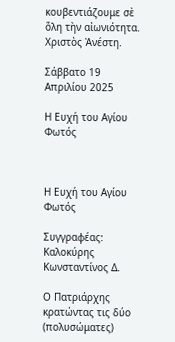κουβεντιάζουμε σὲ ὅλη τὴν αἰωνιότητα.
Χριστὸς Ἀνέστη.

Σάββατο 19 Απριλίου 2025

Η Ευχή του Αγίου Φωτός



Η Ευχή του Αγίου Φωτός

Συγγραφέας: Καλοκύρης Κωνσταντίνος Δ.

Ο Πατριάρχης κρατώντας τις δύο (πολυσώματες)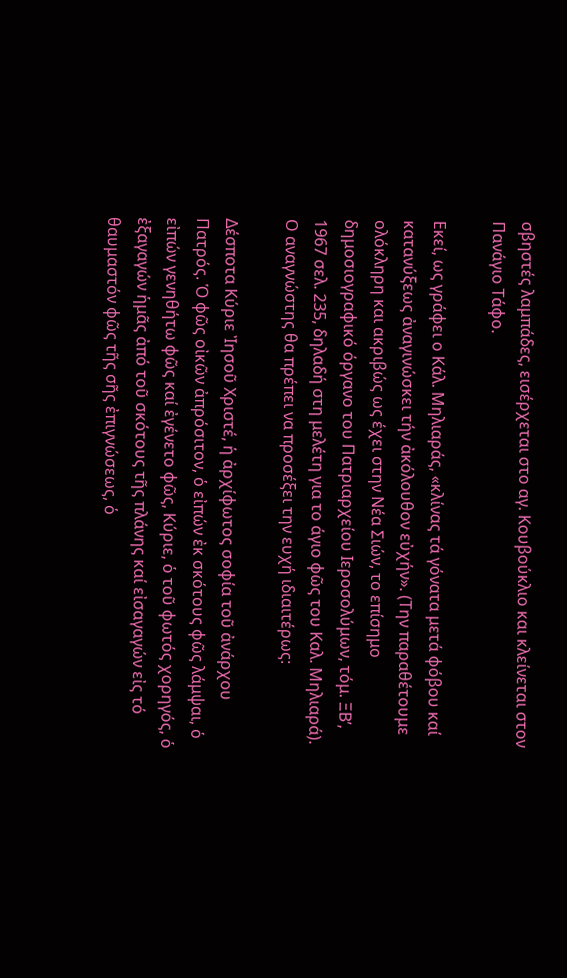σβηστές λαμπάδες, εισέρχεται στο αγ. Κουβούκλιο και κλείνεται στον Πανάγιο Τάφο.

Εκεί, ως γράφει ο Κάλ. Μηλιαράς, «κλίνας τά γόνατα μετά φόβου καί κατανύξεως ἀναγινώσκει τήν ἀκόλουθον εὐχήν». (Την παραθέτουμε ολόκληρη και ακριβώς ως έχει στην Νέα Σιών, το επίσημο δημοσιογραφικό όργανο του Πατριαρχείου Ιεροσολύμων, τόμ. ΞΒ’, 1967 σελ. 235, δηλαδή στη μελέτη για το άγιο φῶς του Καλ. Μηλιαρά).
Ο αναγνώστης θα πρέπει να προσέξει την ευχή ιδιαιτέρως:

Δέσποτα Κύριε Ἰησοῦ Χριστέ, ἡ ἀρχίφωτος σοφία τοῦ ἀνάρχου Πατρός. Ὁ φῶς οἰκῶν ἀπρόσιτον, ὁ εἰπών ἐκ σκότους φῶς λάμψαι, ὁ εἰπών γενηθήτω φῶς καί ἐγένετο φῶς, Κύριε, ὁ τοῦ φωτός χορηγός, ὁ ἐξαγαγών ἡμᾶς ἀπό τοῦ σκότους τῆς πλάνης καί εἰσαγαγών εἰς τό θαυμαστόν φῶς τῆς σῆς ἐπιγνώσεως, ὁ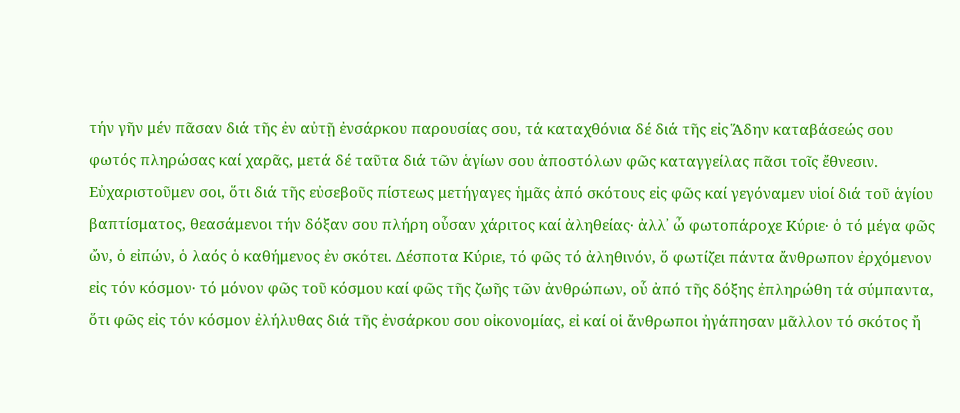τήν γῆν μέν πᾶσαν διά τῆς ἐν αὐτῇ ἐνσάρκου παρουσίας σου, τά καταχθόνια δέ διά τῆς εἰς Ἅδην καταβάσεώς σου φωτός πληρώσας καί χαρᾶς, μετά δέ ταῦτα διά τῶν ἁγίων σου ἀποστόλων φῶς καταγγείλας πᾶσι τοῖς ἔθνεσιν. Εὐχαριστοῦμεν σοι, ὅτι διά τῆς εὐσεβοῦς πίστεως μετήγαγες ἡμᾶς ἀπό σκότους εἰς φῶς καί γεγόναμεν υἱοί διά τοῦ ἁγίου βαπτίσματος, θεασάμενοι τήν δόξαν σου πλήρη οὖσαν χάριτος καί ἀληθείας· ἀλλ᾿ ὦ φωτοπάροχε Κύριε· ὁ τό μέγα φῶς ὤν, ὁ εἰπών, ὁ λαός ὁ καθήμενος ἐν σκότει. Δέσποτα Κύριε, τό φῶς τό ἀληθινόν, ὅ φωτίζει πάντα ἄνθρωπον ἐρχόμενον εἰς τόν κόσμον· τό μόνον φῶς τοῦ κόσμου καί φῶς τῆς ζωῆς τῶν ἀνθρώπων, οὗ ἀπό τῆς δόξης ἐπληρώθη τά σύμπαντα, ὅτι φῶς εἰς τόν κόσμον ἐλήλυθας διά τῆς ἐνσάρκου σου οἰκονομίας, εἰ καί οἱ ἄνθρωποι ἠγάπησαν μᾶλλον τό σκότος ἤ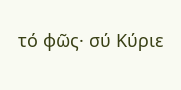τό φῶς· σύ Κύριε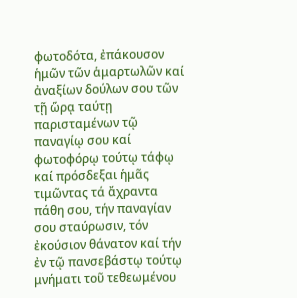φωτοδότα, ἐπάκουσον ἡμῶν τῶν ἁμαρτωλῶν καί ἀναξίων δούλων σου τῶν τῇ ὥρᾳ ταύτῃ παρισταμένων τῷ παναγίῳ σου καί φωτοφόρῳ τούτῳ τάφῳ καί πρόσδεξαι ἡμᾶς τιμῶντας τά ἄχραντα πάθη σου, τήν παναγίαν σου σταύρωσιν, τόν ἐκούσιον θάνατον καί τήν ἐν τῷ πανσεβάστῳ τούτῳ μνήματι τοῦ τεθεωμένου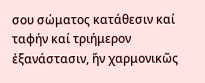σου σώματος κατάθεσιν καί ταφήν καί τριήμερον ἐξανάστασιν, ἥν χαρμονικῶς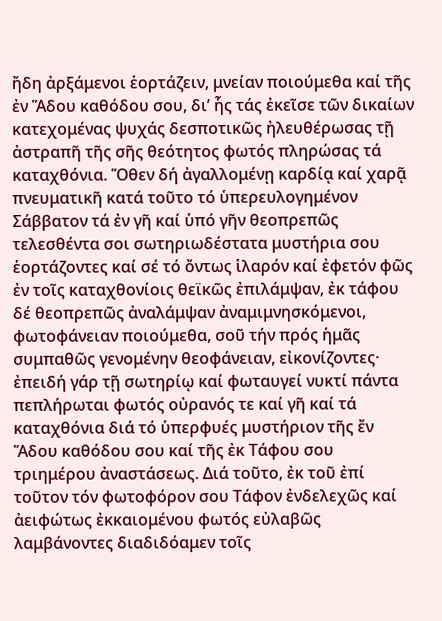ἤδη ἀρξάμενοι ἑορτάζειν, μνείαν ποιούμεθα καί τῆς ἐν Ἅδου καθόδου σου, δι’ ἧς τάς ἐκεῖσε τῶν δικαίων κατεχομένας ψυχάς δεσποτικῶς ἠλευθέρωσας τῇ ἀστραπῆ τῆς σῆς θεότητος φωτός πληρώσας τά καταχθόνια. Ὅθεν δή ἀγαλλομένῃ καρδίᾳ καί χαρᾷ πνευματικῆ κατά τοῦτο τό ὑπερευλογημένον Σάββατον τά ἐν γῆ καί ὑπό γῆν θεοπρεπῶς τελεσθέντα σοι σωτηριωδέστατα μυστήρια σου ἑορτάζοντες καί σέ τό ὄντως ἱλαρόν καί ἐφετόν φῶς ἐν τοῖς καταχθονίοις θεϊκῶς ἐπιλάμψαν, ἐκ τάφου δέ θεοπρεπῶς ἀναλάμψαν ἀναμιμνησκόμενοι, φωτοφάνειαν ποιούμεθα, σοῦ τήν πρός ἡμᾶς συμπαθῶς γενομένην θεοφάνειαν, εἰκονίζοντες· ἐπειδή γάρ τῇ σωτηρίῳ καί φωταυγεί νυκτί πάντα πεπλήρωται φωτός οὐρανός τε καί γῆ καί τά καταχθόνια διά τό ὑπερφυές μυστήριον τῆς ἔν Ἅδου καθόδου σου καί τῆς ἐκ Τάφου σου τριημέρου ἀναστάσεως. Διά τοῦτο, ἐκ τοῦ ἐπί τοῦτον τόν φωτοφόρον σου Τάφον ἐνδελεχῶς καί ἀειφώτως ἐκκαιομένου φωτός εὐλαβῶς λαμβάνοντες διαδιδόαμεν τοῖς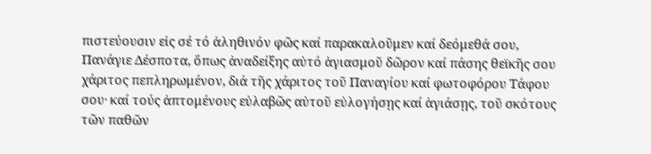πιστεύουσιν εἰς σέ τό ἀληθινόν φῶς καί παρακαλοῦμεν καί δεόμεθά σου, Πανάγιε Δέσποτα, ὅπως ἀναδείξης αὐτό ἁγιασμοῦ δῶρον καί πάσης θεϊκῆς σου χάριτος πεπληρωμένον, διά τῆς χάριτος τοῦ Παναγίου καί φωτοφόρου Τάφου σου· καί τούς ἀπτομένους εὐλαβῶς αὐτοῦ εὐλογήσῃς καί ἁγιάσῃς, τοῦ σκότους τῶν παθῶν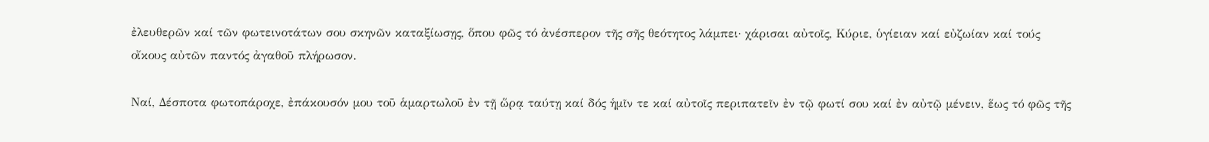ἐλευθερῶν καί τῶν φωτεινοτάτων σου σκηνῶν καταξίωσῃς, ὅπου φῶς τό ἀνέσπερον τῆς σῆς θεότητος λάμπει· χάρισαι αὐτοῖς, Κύριε, ὑγίειαν καί εὐζωίαν καί τούς οἴκους αὐτῶν παντός ἀγαθοῦ πλήρωσον.

Ναί, Δέσποτα φωτοπάροχε, ἐπάκουσόν μου τοῦ ἁμαρτωλοῦ ἐν τῇ ὥρᾳ ταύτῃ καί δός ἡμῖν τε καί αὐτοῖς περιπατεῖν ἐν τῷ φωτί σου καί ἐν αὐτῷ μένειν, ἕως τό φῶς τῆς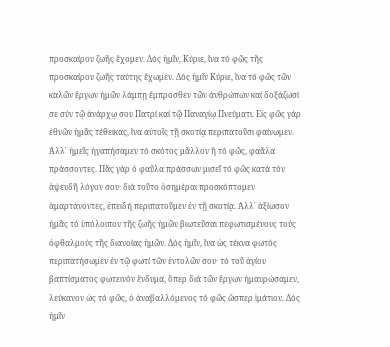προσκαίρου ζωῆς ἔχομεν. Δός ἡμῖν, Κύριε, ἵνα τό φῶς τῆς προσκαίρου ζωῆς ταύτης ἔχωμεν. Δός ἡμῖν Κύριε, ἵνα τό φῶς τῶν καλῶν ἔργων ἡμῶν λάμπῃ ἔμπροσθεν τῶν ἀνθρώπων καί δοξάζωσί σε σύν τῷ ἀνάρχῳ σου Πατρί καί τῷ Παναγίῳ Πνεύματι. Εἰς φῶς γάρ ἐθνῶν ἡμᾶς τέθεικας, ἵνα αὐτοῖς τῇ σκοτίᾳ περιπατοῦσι φαίνωμεν. Ἀλλ᾿ ἡμεῖς ἠγαπήσαμεν τό σκότος μᾶλλον ἤ τό φῶς, φαᾶλα πράσσοντες. Πᾶς γάρ ὁ φαῦλα πράσσων μισεῖ τό φῶς κατά τόν ἀψευδῆ λόγον σου· διά τοῦτο ὁσημέραι προσκόπτομεν ἁμαρτάνοντες, ἐπειδή περιπατοῦμεν ἐν τῇ σκοτίᾳ. Ἀλλ᾿ ἀξίωσον ἡμᾶς τό ὑπόλοιπον τῆς ζωῆς ἡμῶν βιωτεῦσαι πεφωτισμένους τούς ὀφθαλμούς τῆς διανοίας ἡμῶν. Δός ἡμῖν, ἵνα ὡς τέκνα φωτός περιπατήσωμεν ἐν τῷ φωτί τῶν ἐντολῶν σου· τό τοῦ ἁγίου βαπτίσματος φωτεινόν ἔνδυμα, ὅπερ διά τῶν ἔργων ἠμαυρώσαμεν, λεύκανον ὡς τό φῶς, ὁ ἀναβαλλόμενος τό φῶς ὥσπερ ἱμάτιον. Δός ἡμῖν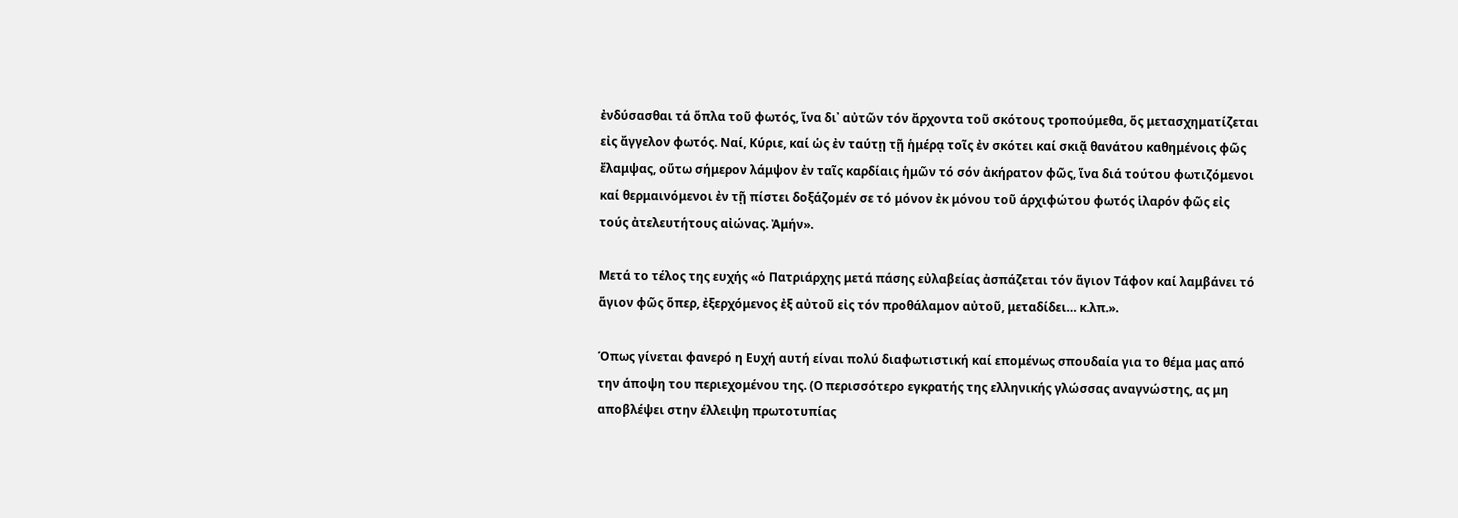ἐνδύσασθαι τά ὅπλα τοῦ φωτός, ἵνα δι᾿ αὐτῶν τόν ἄρχοντα τοῦ σκότους τροπούμεθα, ὅς μετασχηματίζεται εἰς ἄγγελον φωτός. Ναί, Κύριε, καί ὡς ἐν ταύτῃ τῇ ἡμέρᾳ τοῖς ἐν σκότει καί σκιᾷ θανάτου καθημένοις φῶς ἔλαμψας, οὕτω σήμερον λάμψον ἐν ταῖς καρδίαις ἡμῶν τό σόν ἀκήρατον φῶς, ἵνα διά τούτου φωτιζόμενοι καί θερμαινόμενοι ἐν τῇ πίστει δοξάζομέν σε τό μόνον ἐκ μόνου τοῦ άρχιφώτου φωτός ἱλαρόν φῶς εἰς τούς ἀτελευτήτους αἰώνας. Ἀμήν».

Μετά το τέλος της ευχής «ὁ Πατριάρχης μετά πάσης εὐλαβείας ἀσπάζεται τόν ἅγιον Τάφον καί λαμβάνει τό ἅγιον φῶς ὅπερ, ἐξερχόμενος ἐξ αὐτοῦ εἰς τόν προθάλαμον αὐτοῦ, μεταδίδει… κ.λπ.».

Όπως γίνεται φανερό η Ευχή αυτή είναι πολύ διαφωτιστική καί επομένως σπουδαία για το θέμα μας από την άποψη του περιεχομένου της. (Ο περισσότερο εγκρατής της ελληνικής γλώσσας αναγνώστης, ας μη αποβλέψει στην έλλειψη πρωτοτυπίας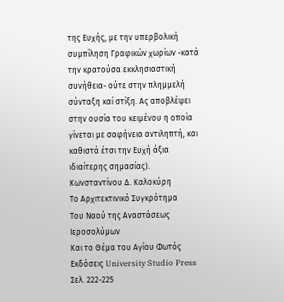της Ευχής, με την υπερβολική συμπίληση Γραφικών χωρίων -κατά την κρατούσα εκκλησιαστική συνήθεια- ούτε στην πλημμελή σύνταξη καί στίξη. Ας αποβλέψει στην ουσία του κειμένου η οποία γίνεται με σαφήνεια αντιληπτή, και καθιστά έτσι την Ευχή άξια ιδιαίτερης σημασίας).
Κωνσταντίνου Δ. Καλοκύρη
Το Αρχιτεκτινικό Συγκρότημα
Του Ναού της Αναστάσεως Ιεροσολύμων
Και το Θέμα του Αγίου Φωτός
Εκδόσεις University Studio Press
Σελ. 222-225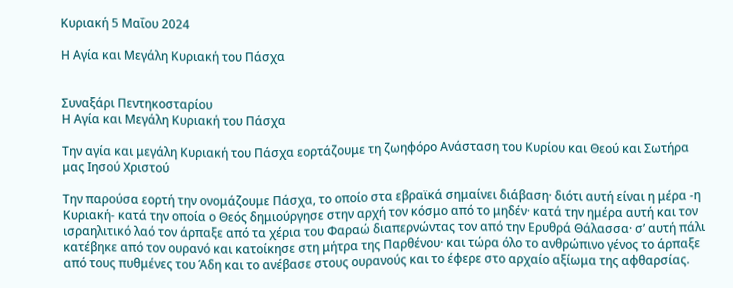Κυριακή 5 Μαΐου 2024

Η Αγία και Μεγάλη Κυριακή του Πάσχα


Συναξάρι Πεντηκοσταρίου
Η Αγία και Μεγάλη Κυριακή του Πάσχα

Την αγία και μεγάλη Κυριακή του Πάσχα εορτάζουμε τη ζωηφόρο Ανάσταση του Κυρίου και Θεού και Σωτήρα μας Ιησού Χριστού

Την παρούσα εορτή την ονομάζουμε Πάσχα, το οποίο στα εβραϊκά σημαίνει διάβαση· διότι αυτή είναι η μέρα -η Κυριακή- κατά την οποία ο Θεός δημιούργησε στην αρχή τον κόσμο από το μηδέν· κατά την ημέρα αυτή και τον ισραηλιτικό λαό τον άρπαξε από τα χέρια του Φαραώ διαπερνώντας τον από την Ερυθρά Θάλασσα· σ’ αυτή πάλι κατέβηκε από τον ουρανό και κατοίκησε στη μήτρα της Παρθένου· και τώρα όλο το ανθρώπινο γένος το άρπαξε από τους πυθμένες του Άδη και το ανέβασε στους ουρανούς και το έφερε στο αρχαίο αξίωμα της αφθαρσίας.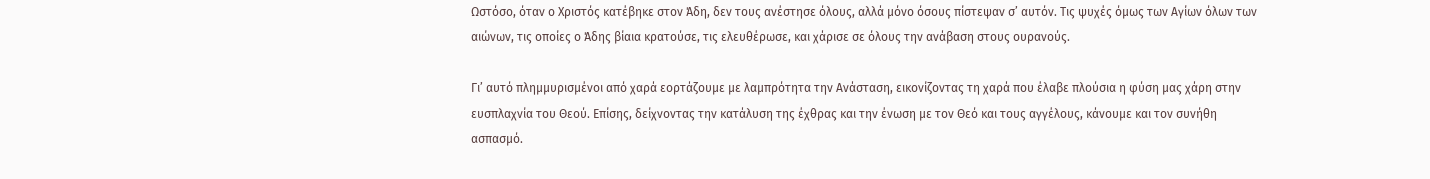Ωστόσο, όταν ο Χριστός κατέβηκε στον Άδη, δεν τους ανέστησε όλους, αλλά μόνο όσους πίστεψαν σ’ αυτόν. Τις ψυχές όμως των Αγίων όλων των αιώνων, τις οποίες ο Άδης βίαια κρατούσε, τις ελευθέρωσε, και χάρισε σε όλους την ανάβαση στους ουρανούς.

Γι’ αυτό πλημμυρισμένοι από χαρά εορτάζουμε με λαμπρότητα την Ανάσταση, εικονίζοντας τη χαρά που έλαβε πλούσια η φύση μας χάρη στην ευσπλαχνία του Θεού. Επίσης, δείχνοντας την κατάλυση της έχθρας και την ένωση με τον Θεό και τους αγγέλους, κάνουμε και τον συνήθη ασπασμό.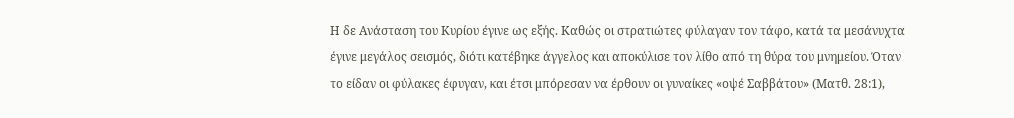Η δε Ανάσταση του Κυρίου έγινε ως εξής. Καθώς οι στρατιώτες φύλαγαν τον τάφο, κατά τα μεσάνυχτα έγινε μεγάλος σεισμός, διότι κατέβηκε άγγελος και αποκύλισε τον λίθο από τη θύρα του μνημείου. Όταν το είδαν οι φύλακες έφυγαν, και έτσι μπόρεσαν να έρθουν οι γυναίκες «οψέ Σαββάτου» (Ματθ. 28:1),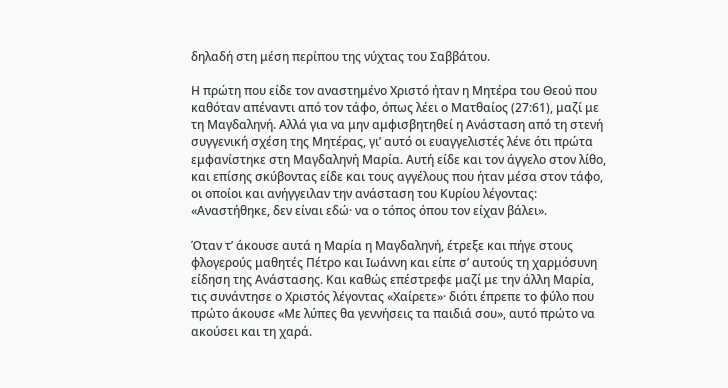δηλαδή στη μέση περίπου της νύχτας του Σαββάτου.

Η πρώτη που είδε τον αναστημένο Χριστό ήταν η Μητέρα του Θεού που καθόταν απέναντι από τον τάφο, όπως λέει ο Ματθαίος (27:61), μαζί με τη Μαγδαληνή. Αλλά για να μην αμφισβητηθεί η Ανάσταση από τη στενή συγγενική σχέση της Μητέρας, γι’ αυτό οι ευαγγελιστές λένε ότι πρώτα εμφανίστηκε στη Μαγδαληνή Μαρία. Αυτή είδε και τον άγγελο στον λίθο, και επίσης σκύβοντας είδε και τους αγγέλους που ήταν μέσα στον τάφο, οι οποίοι και ανήγγειλαν την ανάσταση του Κυρίου λέγοντας: «Αναστήθηκε, δεν είναι εδώ· να ο τόπος όπου τον είχαν βάλει».

Όταν τ’ άκουσε αυτά η Μαρία η Μαγδαληνή, έτρεξε και πήγε στους φλογερούς μαθητές Πέτρο και Ιωάννη και είπε σ’ αυτούς τη χαρμόσυνη είδηση της Ανάστασης. Και καθώς επέστρεφε μαζί με την άλλη Μαρία, τις συνάντησε ο Χριστός λέγοντας «Χαίρετε»· διότι έπρεπε το φύλο που πρώτο άκουσε «Με λύπες θα γεννήσεις τα παιδιά σου», αυτό πρώτο να ακούσει και τη χαρά.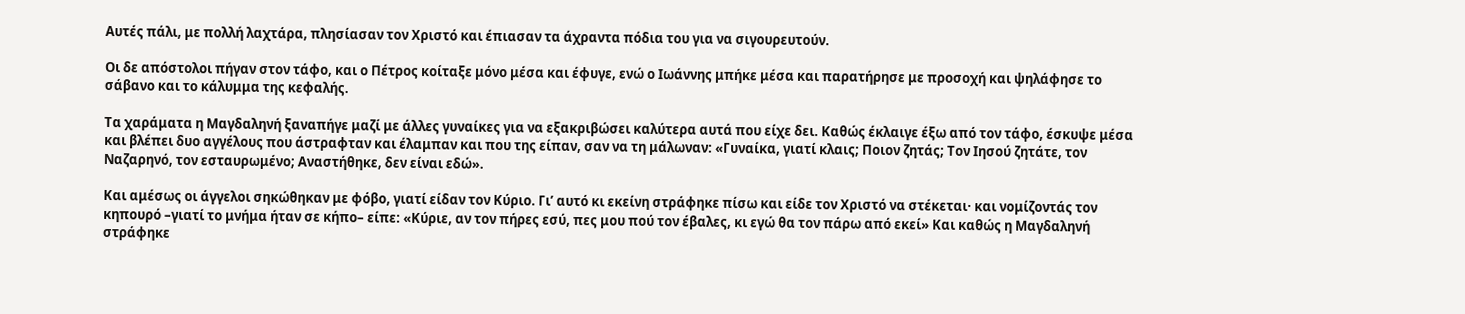Αυτές πάλι, με πολλή λαχτάρα, πλησίασαν τον Χριστό και έπιασαν τα άχραντα πόδια του για να σιγουρευτούν.

Οι δε απόστολοι πήγαν στον τάφο, και ο Πέτρος κοίταξε μόνο μέσα και έφυγε, ενώ ο Ιωάννης μπήκε μέσα και παρατήρησε με προσοχή και ψηλάφησε το σάβανο και το κάλυμμα της κεφαλής.

Τα χαράματα η Μαγδαληνή ξαναπήγε μαζί με άλλες γυναίκες για να εξακριβώσει καλύτερα αυτά που είχε δει. Καθώς έκλαιγε έξω από τον τάφο, έσκυψε μέσα και βλέπει δυο αγγέλους που άστραφταν και έλαμπαν και που της είπαν, σαν να τη μάλωναν: «Γυναίκα, γιατί κλαις; Ποιον ζητάς; Τον Ιησού ζητάτε, τον Ναζαρηνό, τον εσταυρωμένο; Αναστήθηκε, δεν είναι εδώ».

Και αμέσως οι άγγελοι σηκώθηκαν με φόβο, γιατί είδαν τον Κύριο. Γι’ αυτό κι εκείνη στράφηκε πίσω και είδε τον Χριστό να στέκεται· και νομίζοντάς τον κηπουρό –γιατί το μνήμα ήταν σε κήπο– είπε: «Κύριε, αν τον πήρες εσύ, πες μου πού τον έβαλες, κι εγώ θα τον πάρω από εκεί» Και καθώς η Μαγδαληνή στράφηκε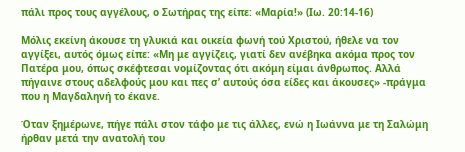πάλι προς τους αγγέλους, ο Σωτήρας της είπε: «Μαρία!» (Ιω. 20:14-16)

Μόλις εκείνη άκουσε τη γλυκιά και οικεία φωνή τού Χριστού, ήθελε να τον αγγίξει, αυτός όμως είπε: «Μη με αγγίζεις, γιατί δεν ανέβηκα ακόμα προς τον Πατέρα μου, όπως σκέφτεσαι νομίζοντας ότι ακόμη είμαι άνθρωπος. Αλλά πήγαινε στους αδελφούς μου και πες σ’ αυτούς όσα είδες και άκουσες» -πράγμα που η Μαγδαληνή το έκανε.

Όταν ξημέρωνε, πήγε πάλι στον τάφο με τις άλλες, ενώ η Ιωάννα με τη Σαλώμη ήρθαν μετά την ανατολή του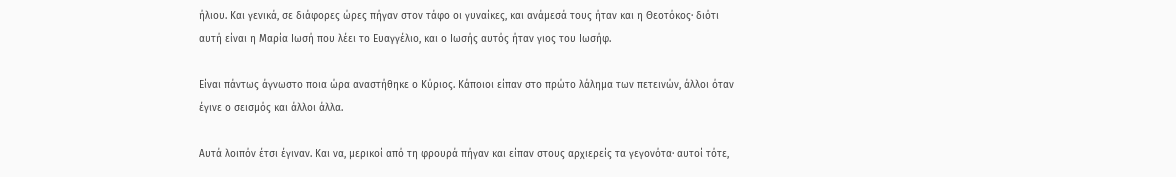ήλιου. Και γενικά, σε διάφορες ώρες πήγαν στον τάφο οι γυναίκες, και ανάμεσά τους ήταν και η Θεοτόκος· διότι αυτή είναι η Μαρία Ιωσή που λέει το Ευαγγέλιο, και ο Ιωσής αυτός ήταν γιος του Ιωσήφ.

Είναι πάντως άγνωστο ποια ώρα αναστήθηκε ο Κύριος. Κάποιοι είπαν στο πρώτο λάλημα των πετεινών, άλλοι όταν έγινε ο σεισμός και άλλοι άλλα.

Αυτά λοιπόν έτσι έγιναν. Και να, μερικοί από τη φρουρά πήγαν και είπαν στους αρχιερείς τα γεγονότα· αυτοί τότε,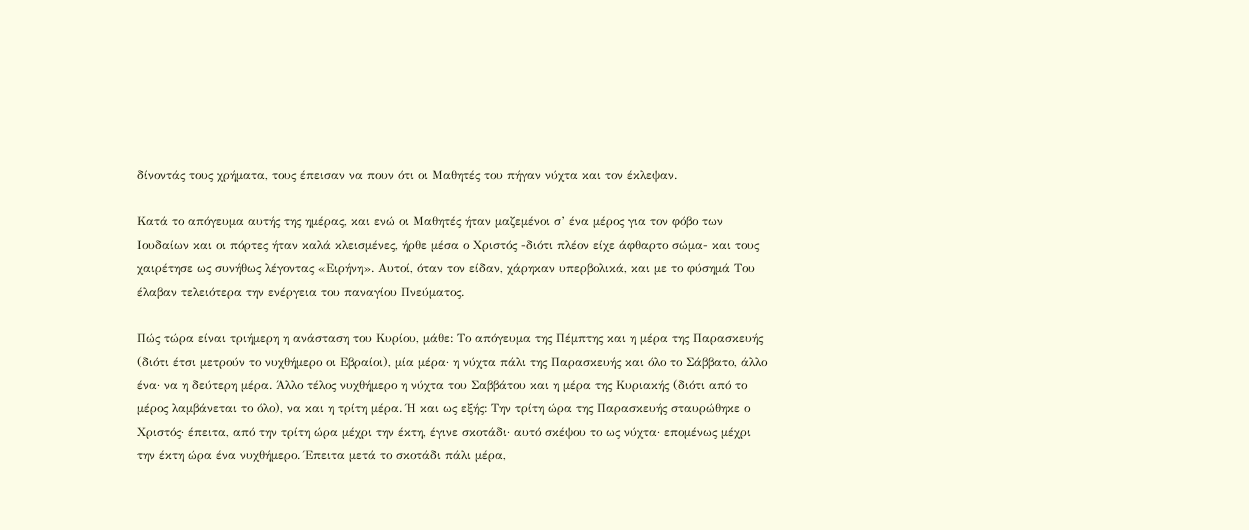δίνοντάς τους χρήματα, τους έπεισαν να πουν ότι οι Μαθητές του πήγαν νύχτα και τον έκλεψαν.

Κατά το απόγευμα αυτής της ημέρας, και ενώ οι Μαθητές ήταν μαζεμένοι σ’ ένα μέρος για τον φόβο των Ιουδαίων και οι πόρτες ήταν καλά κλεισμένες, ήρθε μέσα ο Χριστός -διότι πλέον είχε άφθαρτο σώμα- και τους χαιρέτησε ως συνήθως λέγοντας «Ειρήνη». Αυτοί, όταν τον είδαν, χάρηκαν υπερβολικά, και με το φύσημά Του έλαβαν τελειότερα την ενέργεια του παναγίου Πνεύματος.

Πώς τώρα είναι τριήμερη η ανάσταση του Κυρίου, μάθε: Το απόγευμα της Πέμπτης και η μέρα της Παρασκευής (διότι έτσι μετρούν το νυχθήμερο οι Εβραίοι), μία μέρα· η νύχτα πάλι της Παρασκευής και όλο το Σάββατο, άλλο ένα· να η δεύτερη μέρα. Άλλο τέλος νυχθήμερο η νύχτα του Σαββάτου και η μέρα της Κυριακής (διότι από το μέρος λαμβάνεται το όλο), να και η τρίτη μέρα. Ή και ως εξής: Την τρίτη ώρα της Παρασκευής σταυρώθηκε ο Χριστός· έπειτα, από την τρίτη ώρα μέχρι την έκτη, έγινε σκοτάδι· αυτό σκέψου το ως νύχτα· επομένως μέχρι την έκτη ώρα ένα νυχθήμερο. Έπειτα μετά το σκοτάδι πάλι μέρα,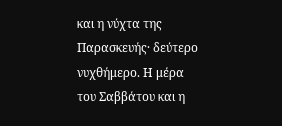και η νύχτα της Παρασκευής· δεύτερο νυχθήμερο. Η μέρα του Σαββάτου και η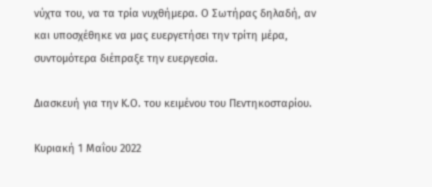νύχτα του, να τα τρία νυχθήμερα. Ο Σωτήρας δηλαδή, αν και υποσχέθηκε να μας ευεργετήσει την τρίτη μέρα, συντομότερα διέπραξε την ευεργεσία.

Διασκευή για την Κ.Ο. του κειμένου του Πεντηκοσταρίου.

Κυριακή 1 Μαΐου 2022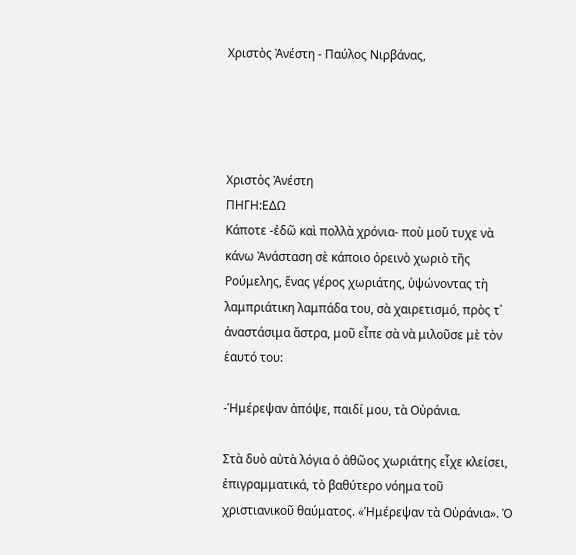Χριστὸς Ἀνέστη - Παύλος Νιρβάνας,




Χριστὸς Ἀνέστη
ΠΗΓΗ:ΕΔΩ
Κάποτε -ἐδῶ καὶ πολλὰ χρόνια- ποὺ μοὔ τυχε νὰ κάνω Ἀνάσταση σὲ κάποιο ὀρεινὸ χωριὸ τῆς Ρούμελης, ἕνας γέρος χωριάτης, ὑψώνοντας τὴ λαμπριάτικη λαμπάδα του, σὰ χαιρετισμό, πρὸς τ᾿ ἀναστάσιμα ἄστρα, μοῦ εἶπε σὰ νὰ μιλοῦσε μὲ τὸν ἑαυτό του:

-Ἡμέρεψαν ἀπόψε, παιδί μου, τὰ Οὐράνια.

Στὰ δυὸ αὐτὰ λόγια ὁ ἀθῶος χωριάτης εἶχε κλείσει, ἐπιγραμματικά, τὸ βαθύτερο νόημα τοῦ χριστιανικοῦ θαύματος. «Ἡμέρεψαν τὰ Οὐράνια». Ὁ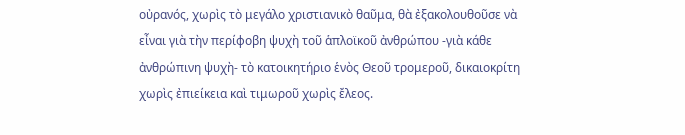οὐρανός, χωρὶς τὸ μεγάλο χριστιανικὸ θαῦμα, θὰ ἐξακολουθοῦσε νὰ εἶναι γιὰ τὴν περίφοβη ψυχὴ τοῦ ἁπλοϊκοῦ ἀνθρώπου -γιὰ κάθε ἀνθρώπινη ψυχὴ- τὸ κατοικητήριο ἑνὸς Θεοῦ τρομεροῦ, δικαιοκρίτη χωρὶς ἐπιείκεια καὶ τιμωροῦ χωρὶς ἔλεος.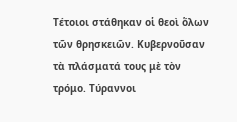Τέτοιοι στάθηκαν οἱ θεοὶ ὅλων τῶν θρησκειῶν. Κυβερνοῦσαν τὰ πλάσματά τους μὲ τὸν τρόμο. Τύραννοι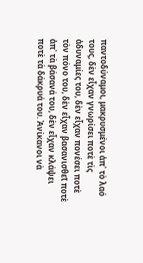παντοδύναμοι, μακρυσμένοι ἀπ᾿ τὸ λαό τους, δὲν εἶχαν γνωρίσει ποτὲ τὶς ἀδυναμίες του, δὲν εἶχαν πονέσει ποτὲ τὸν πόνο του, δὲν εἶχαν βασανισθεῖ ποτὲ ἀπ᾿ τὰ βάσανά του, δὲν εἶχαν κλάψει ποτὲ τὰ δάκρυά του. Ἀνίκανοι νὰ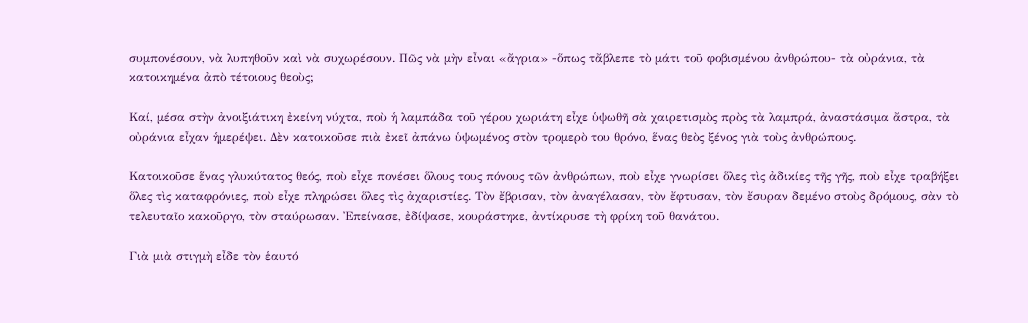συμπονέσουν, νὰ λυπηθοῦν καὶ νὰ συχωρέσουν. Πῶς νὰ μὴν εἶναι «ἄγρια» -ὅπως τἄβλεπε τὸ μάτι τοῦ φοβισμένου ἀνθρώπου- τὰ οὐράνια, τὰ κατοικημένα ἀπὸ τέτοιους θεοὺς;

Καί, μέσα στὴν ἀνοιξιάτικη ἐκείνη νύχτα, ποὺ ἡ λαμπάδα τοῦ γέρου χωριάτη εἶχε ὑψωθῆ σὰ χαιρετισμὸς πρὸς τὰ λαμπρά, ἀναστάσιμα ἄστρα, τὰ οὐράνια εἶχαν ἡμερέψει. Δὲν κατοικοῦσε πιὰ ἐκεῖ ἀπάνω ὑψωμένος στὸν τρομερὸ του θρόνο, ἕνας θεὸς ξένος γιὰ τοὺς ἀνθρώπους.

Κατοικοῦσε ἕνας γλυκύτατος θεός, ποὺ εἶχε πονέσει ὅλους τους πόνους τῶν ἀνθρώπων, ποὺ εἶχε γνωρίσει ὅλες τὶς ἀδικίες τῆς γῆς, ποὺ εἶχε τραβήξει ὅλες τὶς καταφρόνιες, ποὺ εἶχε πληρώσει ὅλες τὶς ἀχαριστίες. Τὸν ἔβρισαν, τὸν ἀναγέλασαν, τὸν ἔφτυσαν, τὸν ἔσυραν δεμένο στοὺς δρόμους, σὰν τὸ τελευταῖο κακοῦργο, τὸν σταύρωσαν. Ἐπείνασε, ἐδίψασε, κουράστηκε, ἀντίκρυσε τὴ φρίκη τοῦ θανάτου.

Γιὰ μιὰ στιγμὴ εἶδε τὸν ἑαυτό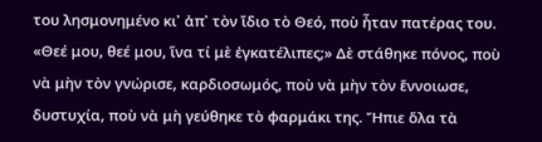του λησμονημένο κι᾿ ἀπ᾿ τὸν ἴδιο τὸ Θεό, ποὺ ἦταν πατέρας του. «Θεέ μου, θεέ μου, ἵνα τί μὲ ἐγκατέλιπες;» Δὲ στάθηκε πόνος, ποὺ νὰ μὴν τὸν γνώρισε, καρδιοσωμός, ποὺ νὰ μὴν τὸν ἔννοιωσε, δυστυχία, ποὺ νὰ μὴ γεύθηκε τὸ φαρμάκι της. Ἤπιε ὅλα τὰ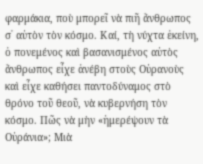φαρμάκια, ποὺ μπορεῖ νὰ πιῆ ἄνθρωπος σ᾿ αὐτὸν τὸν κόσμο. Καί, τὴ νύχτα ἐκείνη, ὁ πονεμένος καὶ βασανισμένος αὐτὸς ἄνθρωπος εἶχε ἀνέβη στοὺς Οὐρανοὺς καὶ εἶχε καθήσει παντοδύναμος στὸ θρόνο τοῦ θεοῦ, νὰ κυβερνήση τὸν κόσμο. Πῶς νὰ μὴν «ἡμερέψουν τὰ Οὐράνια»; Μιὰ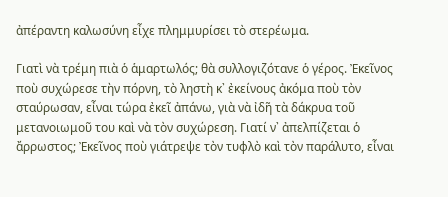ἀπέραντη καλωσύνη εἶχε πλημμυρίσει τὸ στερέωμα.

Γιατὶ νὰ τρέμη πιὰ ὁ ἁμαρτωλός; θὰ συλλογιζότανε ὁ γέρος. Ἐκεῖνος ποὺ συχώρεσε τὴν πόρνη, τὸ ληστὴ κ᾿ ἐκείνους ἀκόμα ποὺ τὸν σταύρωσαν, εἶναι τώρα ἐκεῖ ἀπάνω, γιὰ νὰ ἰδῆ τὰ δάκρυα τοῦ μετανοιωμοῦ του καὶ νὰ τὸν συχώρεση. Γιατί ν᾿ ἀπελπίζεται ὁ ἄρρωστος; Ἐκεῖνος ποὺ γιάτρεψε τὸν τυφλὸ καὶ τὸν παράλυτο, εἶναι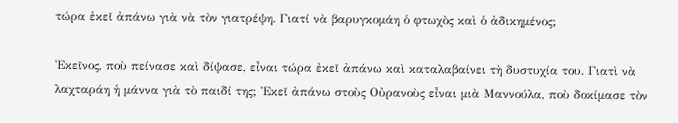τώρα ἐκεῖ ἀπάνω γιὰ νὰ τὸν γιατρέψη. Γιατί νὰ βαρυγκομάη ὁ φτωχὸς καὶ ὁ ἀδικημένος;

Ἐκεῖνος, ποὺ πείνασε καὶ δίψασε, εἶναι τώρα ἐκεῖ ἀπάνω καὶ καταλαβαίνει τὴ δυστυχία του. Γιατὶ νὰ λαχταράη ἡ μάννα γιὰ τὸ παιδί της; Ἐκεῖ ἀπάνω στοὺς Οὐρανοὺς εἶναι μιὰ Μαννούλα, ποὺ δοκίμασε τὸν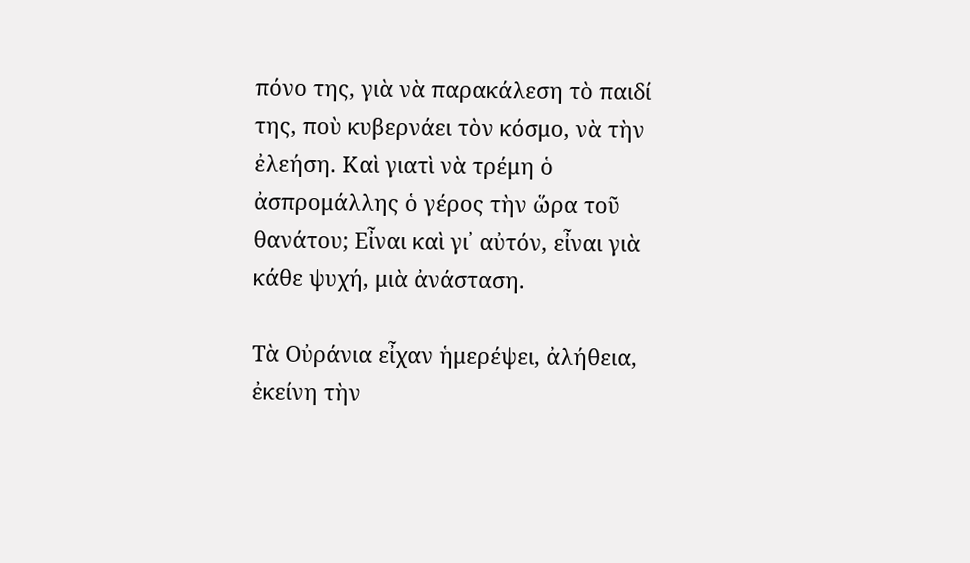πόνο της, γιὰ νὰ παρακάλεση τὸ παιδί της, ποὺ κυβερνάει τὸν κόσμο, νὰ τὴν ἐλεήση. Καὶ γιατὶ νὰ τρέμη ὁ ἀσπρομάλλης ὁ γέρος τὴν ὥρα τοῦ θανάτου; Εἶναι καὶ γι᾿ αὐτόν, εἶναι γιὰ κάθε ψυχή, μιὰ ἀνάσταση.

Τὰ Οὐράνια εἶχαν ἡμερέψει, ἀλήθεια, ἐκείνη τὴν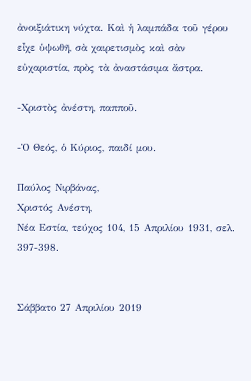ἀνοιξιάτικη νύχτα. Καὶ ἡ λαμπάδα τοῦ γέρου εἶχε ὑψωθῆ, σὰ χαιρετισμὸς καὶ σὰν εὐχαριστία, πρὸς τὰ ἀναστάσιμα ἄστρα.

-Χριστὸς ἀνέστη, παπποῦ.

-Ὁ Θεός, ὁ Κύριος, παιδί μου.

Παύλος Νιρβάνας,
Χριστός Ανέστη,
Νέα Εστία, τεύχος 104, 15 Απριλίου 1931, σελ. 397-398.


Σάββατο 27 Απριλίου 2019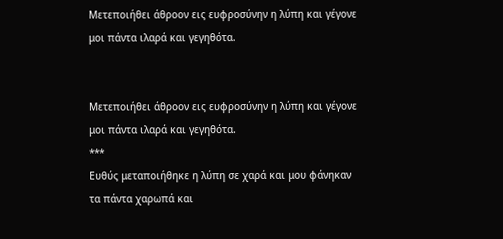Μετεποιήθει άθροον εις ευφροσύνην η λύπη και γέγονε μοι πάντα ιλαρά και γεγηθότα.


Μετεποιήθει άθροον εις ευφροσύνην η λύπη και γέγονε μοι πάντα ιλαρά και γεγηθότα.
***
Ευθύς μεταποιήθηκε η λύπη σε χαρά και μου φάνηκαν τα πάντα χαρωπά και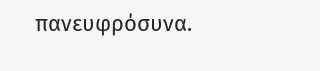πανευφρόσυνα.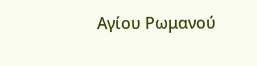Αγίου Ρωμανού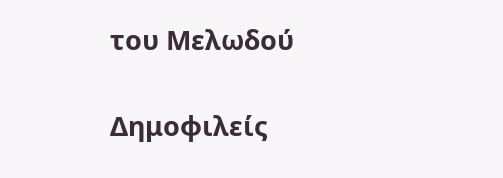του Μελωδού

Δημοφιλείς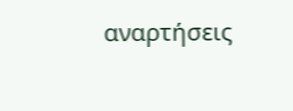αναρτήσεις